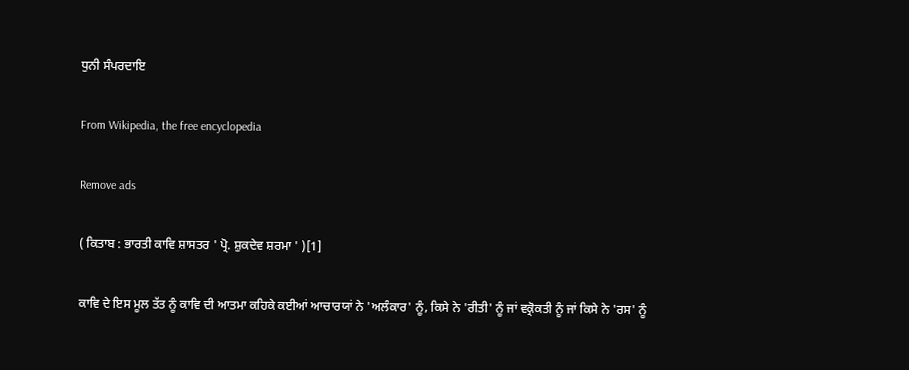ਧੁਨੀ ਸੰਪਰਦਾਇ

From Wikipedia, the free encyclopedia

Remove ads

( ਕਿਤਾਬ : ਭਾਰਤੀ ਕਾਵਿ ਸ਼ਾਸਤਰ ' ਪ੍ਰੋ. ਸ਼ੁਕਦੇਵ ਸ਼ਰਮਾ ' )[1]

ਕਾਵਿ ਦੇ ਇਸ ਮੂਲ ਤੱਤ ਨੂੰ ਕਾਵਿ ਦੀ ਆਤਮਾ ਕਹਿਕੇ ਕਈਆਂ ਆਚਾਰਯਾਂ ਨੇ 'ਅਲੰਕਾਰ' ਨੂੰ, ਕਿਸੇ ਨੇ 'ਰੀਤੀ' ਨੂੰ ਜਾਂ ਵਕ੍ਰੋਕਤੀ ਨੂੰ ਜਾਂ ਕਿਸੇ ਨੇ 'ਰਸ' ਨੂੰ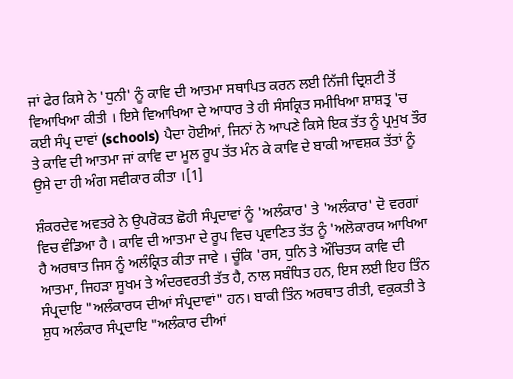ਜਾਂ ਫੇਰ ਕਿਸੇ ਨੇ 'ਧੁਨੀ' ਨੂੰ ਕਾਵਿ ਦੀ ਆਤਮਾ ਸਥਾਪਿਤ ਕਰਨ ਲਈ ਨਿੱਜੀ ਦ੍ਰਿਸ਼ਟੀ ਤੋਂ ਵਿਆਖਿਆ ਕੀਤੀ । ਇਸੇ ਵਿਆਖਿਆ ਦੇ ਆਧਾਰ ਤੇ ਹੀ ਸੰਸਕ੍ਰਿਤ ਸਮੀਖਿਆ ਸ਼ਾਸ਼ਤ੍ਰ 'ਚ ਕਈ ਸੰਪ੍ਰ ਦਾਵਾਂ (schools) ਪੈਦਾ ਹੋਈਆਂ, ਜਿਨਾਂ ਨੇ ਆਪਣੇ ਕਿਸੇ ਇਕ ਤੱਤ ਨੂੰ ਪ੍ਰਮੁਖ ਤੌਰ ਤੇ ਕਾਵਿ ਦੀ ਆਤਮਾ ਜਾਂ ਕਾਵਿ ਦਾ ਮੂਲ ਰੂਪ ਤੱਤ ਮੰਨ ਕੇ ਕਾਵਿ ਦੇ ਬਾਕੀ ਆਵਸ਼ਕ ਤੱਤਾਂ ਨੂੰ ਉਸੇ ਦਾ ਹੀ ਅੰਗ ਸਵੀਕਾਰ ਕੀਤਾ ।[1]

ਸ਼ੰਕਰਦੇਵ ਅਵਤਰੇ ਨੇ ਉਪਰੋਕਤ ਛੋਹੀ ਸੰਪ੍ਰਦਾਵਾਂ ਨੂੰ 'ਅਲੰਕਾਰ' ਤੇ 'ਅਲੰਕਾਰ' ਦੋ ਵਰਗਾਂ ਵਿਚ ਵੰਡਿਆ ਹੈ । ਕਾਵਿ ਦੀ ਆਤਮਾ ਦੇ ਰੂਪ ਵਿਚ ਪ੍ਰਵਾਣਿਤ ਤੱਤ ਨੂੰ 'ਅਲੋਕਾਰਯ ਆਖਿਆ ਹੈ ਅਰਥਾਤ ਜਿਸ ਨੂੰ ਅਲੰਕ੍ਰਿਤ ਕੀਤਾ ਜਾਵੇ । ਚੂੰਕਿ 'ਰਸ, ਧੁਨਿ ਤੇ ਔਚਿਤਯ ਕਾਵਿ ਦੀ ਆਤਮਾ, ਜਿਹੜਾ ਸੂਖਮ ਤੇ ਅੰਦਰਵਰਤੀ ਤੱਤ ਹੈ, ਨਾਲ ਸਬੰਧਿਤ ਹਨ, ਇਸ ਲਈ ਇਹ ਤਿੰਨ ਸੰਪ੍ਰਦਾਇ "ਅਲੰਕਾਰਯ ਦੀਆਂ ਸੰਪ੍ਰਦਾਵਾਂ" ਹਨ। ਬਾਕੀ ਤਿੰਨ ਅਰਥਾਤ ਰੀਤੀ, ਵਕੁਕਤੀ ਤੇ ਸ਼ੁਧ ਅਲੰਕਾਰ ਸੰਪ੍ਰਦਾਇ "ਅਲੰਕਾਰ ਦੀਆਂ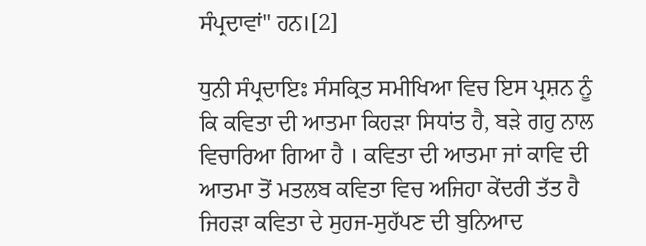ਸੰਪ੍ਰਦਾਵਾਂ" ਹਨ।[2]

ਧੁਨੀ ਸੰਪ੍ਰਦਾਇਃ ਸੰਸਕ੍ਰਿਤ ਸਮੀਖਿਆ ਵਿਚ ਇਸ ਪ੍ਰਸ਼ਨ ਨੂੰ ਕਿ ਕਵਿਤਾ ਦੀ ਆਤਮਾ ਕਿਹੜਾ ਸਿਧਾਂਤ ਹੈ, ਬੜੇ ਗਹੁ ਨਾਲ ਵਿਚਾਰਿਆ ਗਿਆ ਹੈ । ਕਵਿਤਾ ਦੀ ਆਤਮਾ ਜਾਂ ਕਾਵਿ ਦੀ ਆਤਮਾ ਤੋਂ ਮਤਲਬ ਕਵਿਤਾ ਵਿਚ ਅਜਿਹਾ ਕੇਂਦਰੀ ਤੱਤ ਹੈ ਜਿਹੜਾ ਕਵਿਤਾ ਦੇ ਸੁਹਜ-ਸੁਹੱਪਣ ਦੀ ਬੁਨਿਆਦ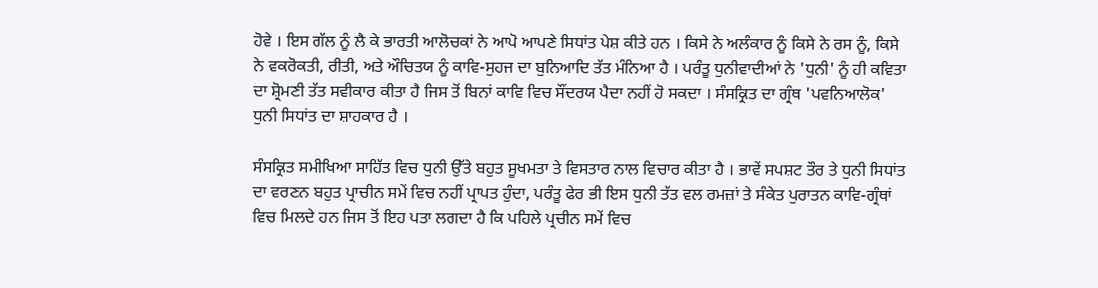ਹੋਵੇ । ਇਸ ਗੱਲ ਨੂੰ ਲੈ ਕੇ ਭਾਰਤੀ ਆਲੋਚਕਾਂ ਨੇ ਆਪੋ ਆਪਣੇ ਸਿਧਾਂਤ ਪੇਸ਼ ਕੀਤੇ ਹਨ । ਕਿਸੇ ਨੇ ਅਲੰਕਾਰ ਨੂੰ ਕਿਸੇ ਨੇ ਰਸ ਨੂੰ, ਕਿਸੇ ਨੇ ਵਕਰੋਕਤੀ, ਰੀਤੀ, ਅਤੇ ਔਚਿਤਯ ਨੂੰ ਕਾਵਿ-ਸੁਹਜ ਦਾ ਬੁਨਿਆਦਿ ਤੱਤ ਮੰਨਿਆ ਹੈ । ਪਰੰਤੂ ਧੁਨੀਵਾਦੀਆਂ ਨੇ 'ਧੁਨੀ' ਨੂੰ ਹੀ ਕਵਿਤਾ ਦਾ ਸ਼੍ਰੋਮਣੀ ਤੱਤ ਸਵੀਕਾਰ ਕੀਤਾ ਹੈ ਜਿਸ ਤੋਂ ਬਿਨਾਂ ਕਾਵਿ ਵਿਚ ਸੌਂਦਰਯ ਪੈਦਾ ਨਹੀਂ ਹੋ ਸਕਦਾ । ਸੰਸਕ੍ਰਿਤ ਦਾ ਗ੍ਰੰਥ 'ਪਵਨਿਆਲੋਕ' ਧੁਨੀ ਸਿਧਾਂਤ ਦਾ ਸ਼ਾਹਕਾਰ ਹੈ ।

ਸੰਸਕ੍ਰਿਤ ਸਮੀਖਿਆ ਸਾਹਿੱਤ ਵਿਚ ਧੁਨੀ ਉੱਤੇ ਬਹੁਤ ਸੂਖਮਤਾ ਤੇ ਵਿਸਤਾਰ ਨਾਲ ਵਿਚਾਰ ਕੀਤਾ ਹੈ । ਭਾਵੇਂ ਸਪਸ਼ਟ ਤੌਰ ਤੇ ਧੁਨੀ ਸਿਧਾਂਤ ਦਾ ਵਰਣਨ ਬਹੁਤ ਪ੍ਰਾਚੀਨ ਸਮੇਂ ਵਿਚ ਨਹੀਂ ਪ੍ਰਾਪਤ ਹੁੰਦਾ, ਪਰੰਤੂ ਫੇਰ ਭੀ ਇਸ ਧੁਨੀ ਤੱਤ ਵਲ ਰਮਜ਼ਾਂ ਤੇ ਸੰਕੇਤ ਪੁਰਾਤਨ ਕਾਵਿ-ਗ੍ਰੰਥਾਂ ਵਿਚ ਮਿਲਦੇ ਹਨ ਜਿਸ ਤੋਂ ਇਹ ਪਤਾ ਲਗਦਾ ਹੈ ਕਿ ਪਹਿਲੇ ਪ੍ਰਚੀਨ ਸਮੇਂ ਵਿਚ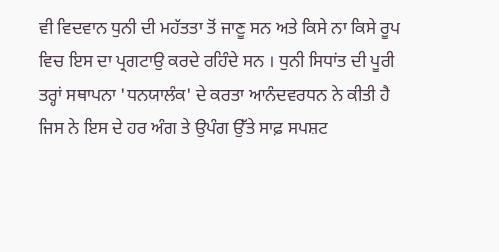ਵੀ ਵਿਦਵਾਨ ਧੁਨੀ ਦੀ ਮਹੱਤਤਾ ਤੋਂ ਜਾਣੂ ਸਨ ਅਤੇ ਕਿਸੇ ਨਾ ਕਿਸੇ ਰੂਪ ਵਿਚ ਇਸ ਦਾ ਪ੍ਰਗਟਾਉ ਕਰਦੇ ਰਹਿੰਦੇ ਸਨ । ਧੁਨੀ ਸਿਧਾਂਤ ਦੀ ਪੂਰੀ ਤਰ੍ਹਾਂ ਸਥਾਪਨਾ 'ਧਨਯਾਲੰਕ' ਦੇ ਕਰਤਾ ਆਨੰਦਵਰਧਨ ਨੇ ਕੀਤੀ ਹੈ ਜਿਸ ਨੇ ਇਸ ਦੇ ਹਰ ਅੰਗ ਤੇ ਉਪੰਗ ਉੱਤੇ ਸਾਫ਼ ਸਪਸ਼ਟ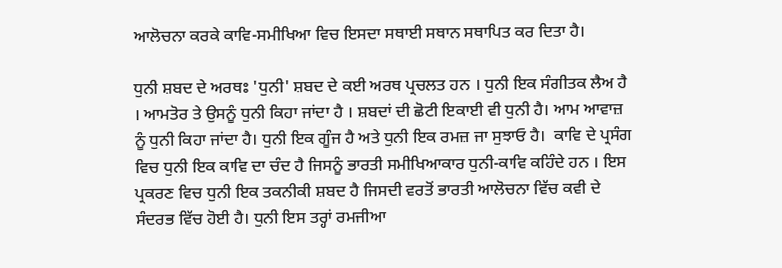ਆਲੋਚਨਾ ਕਰਕੇ ਕਾਵਿ-ਸਮੀਖਿਆ ਵਿਚ ਇਸਦਾ ਸਥਾਈ ਸਥਾਨ ਸਥਾਪਿਤ ਕਰ ਦਿਤਾ ਹੈ।

ਧੁਨੀ ਸ਼ਬਦ ਦੇ ਅਰਥਃ 'ਧੁਨੀ' ਸ਼ਬਦ ਦੇ ਕਈ ਅਰਥ ਪ੍ਰਚਲਤ ਹਨ । ਧੁਨੀ ਇਕ ਸੰਗੀਤਕ ਲੈਅ ਹੈ । ਆਮਤੋਰ ਤੇ ਉਸਨੂੰ ਧੁਨੀ ਕਿਹਾ ਜਾਂਦਾ ਹੈ । ਸ਼ਬਦਾਂ ਦੀ ਛੋਟੀ ਇਕਾਈ ਵੀ ਧੁਨੀ ਹੈ। ਆਮ ਆਵਾਜ਼ ਨੂੰ ਧੁਨੀ ਕਿਹਾ ਜਾਂਦਾ ਹੈ। ਧੁਨੀ ਇਕ ਗੂੰਜ ਹੈ ਅਤੇ ਧੁਨੀ ਇਕ ਰਮਜ਼ ਜਾ ਸੁਝਾਓ ਹੈ।  ਕਾਵਿ ਦੇ ਪ੍ਰਸੰਗ ਵਿਚ ਧੁਨੀ ਇਕ ਕਾਵਿ ਦਾ ਚੰਦ ਹੈ ਜਿਸਨੂੰ ਭਾਰਤੀ ਸਮੀਖਿਆਕਾਰ ਧੁਨੀ-ਕਾਵਿ ਕਹਿੰਦੇ ਹਨ । ਇਸ ਪ੍ਰਕਰਣ ਵਿਚ ਧੁਨੀ ਇਕ ਤਕਨੀਕੀ ਸ਼ਬਦ ਹੈ ਜਿਸਦੀ ਵਰਤੋਂ ਭਾਰਤੀ ਆਲੋਚਨਾ ਵਿੱਚ ਕਵੀ ਦੇ ਸੰਦਰਭ ਵਿੱਚ ਹੋਈ ਹੈ। ਧੁਨੀ ਇਸ ਤਰ੍ਹਾਂ ਰਮਜੀਆ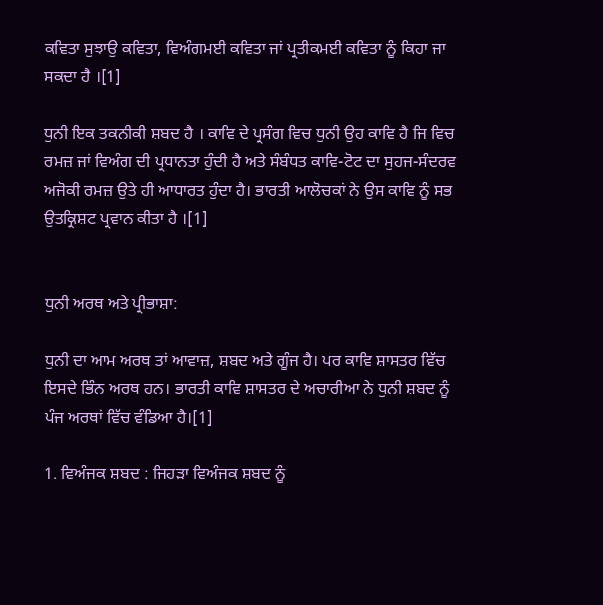ਕਵਿਤਾ ਸੁਝਾਉ ਕਵਿਤਾ, ਵਿਅੰਗਮਈ ਕਵਿਤਾ ਜਾਂ ਪ੍ਰਤੀਕਮਈ ਕਵਿਤਾ ਨੂੰ ਕਿਹਾ ਜਾ ਸਕਦਾ ਹੈ ।[1]

ਧੁਨੀ ਇਕ ਤਕਨੀਕੀ ਸ਼ਬਦ ਹੈ । ਕਾਵਿ ਦੇ ਪ੍ਰਸੰਗ ਵਿਚ ਧੁਨੀ ਉਹ ਕਾਵਿ ਹੈ ਜਿ ਵਿਚ ਰਮਜ਼ ਜਾਂ ਵਿਅੰਗ ਦੀ ਪ੍ਰਧਾਨਤਾ ਹੁੰਦੀ ਹੈ ਅਤੇ ਸੰਬੰਧਤ ਕਾਵਿ-ਟੋਟ ਦਾ ਸੁਹਜ-ਸੰਦਰਵ ਅਜੋਕੀ ਰਮਜ਼ ਉਤੇ ਹੀ ਆਧਾਰਤ ਹੁੰਦਾ ਹੈ। ਭਾਰਤੀ ਆਲੋਚਕਾਂ ਨੇ ਉਸ ਕਾਵਿ ਨੂੰ ਸਭ ਉਤਕ੍ਰਿਸ਼ਟ ਪ੍ਰਵਾਨ ਕੀਤਾ ਹੈ ।[1]


ਧੁਨੀ ਅਰਥ ਅਤੇ ਪ੍ਰੀਭਾਸ਼ਾ:

ਧੁਨੀ ਦਾ ਆਮ ਅਰਥ ਤਾਂ ਆਵਾਜ਼, ਸ਼ਬਦ ਅਤੇ ਗੂੰਜ ਹੈ। ਪਰ ਕਾਵਿ ਸ਼ਾਸਤਰ ਵਿੱਚ ਇਸਦੇ ਭਿੰਨ ਅਰਥ ਹਨ। ਭਾਰਤੀ ਕਾਵਿ ਸ਼ਾਸਤਰ ਦੇ ਅਚਾਰੀਆ ਨੇ ਧੁਨੀ ਸ਼ਬਦ ਨੂੰ ਪੰਜ ਅਰਥਾਂ ਵਿੱਚ ਵੰਡਿਆ ਹੈ।[1]

1. ਵਿਅੰਜਕ ਸ਼ਬਦ : ਜਿਹੜਾ ਵਿਅੰਜਕ ਸ਼ਬਦ ਨੂੰ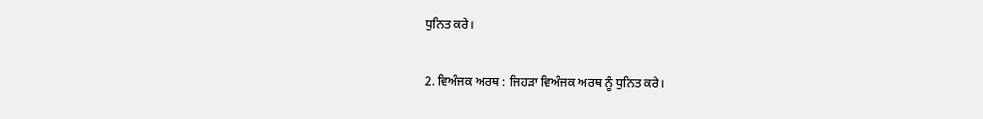ਧੁਨਿਤ ਕਰੇ।

2. ਵਿਅੰਜਕ ਅਰਥ : ਜਿਹੜਾ ਵਿਅੰਜਕ ਅਰਥ ਨੂੰ ਧੁਨਿਤ ਕਰੇ।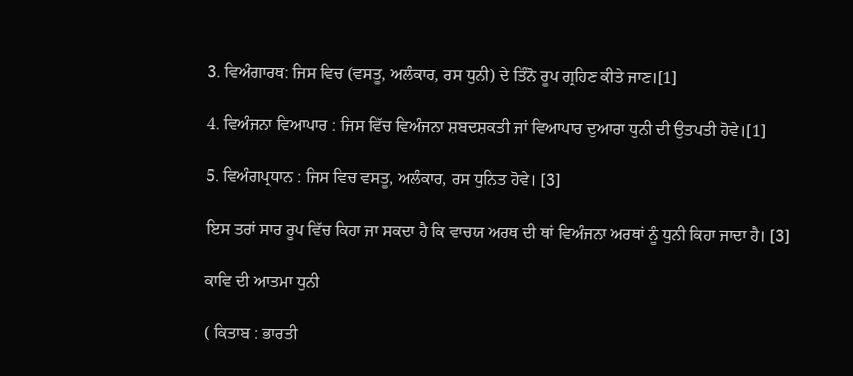3. ਵਿਅੰਗਾਰਥ: ਜਿਸ ਵਿਚ (ਵਸਤੂ, ਅਲੰਕਾਰ, ਰਸ ਧੁਨੀ) ਦੇ ਤਿੰਨੋ ਰੂਪ ਗ੍ਰਹਿਣ ਕੀਤੇ ਜਾਣ।[1]

4. ਵਿਅੰਜਨਾ ਵਿਆਪਾਰ : ਜਿਸ ਵਿੱਚ ਵਿਅੰਜਨਾ ਸ਼ਬਦਸ਼ਕਤੀ ਜਾਂ ਵਿਆਪਾਰ ਦੁਆਰਾ ਧੁਨੀ ਦੀ ਉਤਪਤੀ ਹੋਵੇ।[1]

5. ਵਿਅੰਗਪ੍ਰਧਾਨ : ਜਿਸ ਵਿਚ ਵਸਤੂ, ਅਲੰਕਾਰ, ਰਸ ਧੁਨਿਤ ਹੋਵੇ। [3]

ਇਸ ਤਰਾਂ ਸਾਰ ਰੂਪ ਵਿੱਚ ਕਿਹਾ ਜਾ ਸਕਦਾ ਹੈ ਕਿ ਵਾਚਯ ਅਰਥ ਦੀ ਥਾਂ ਵਿਅੰਜਨਾ ਅਰਥਾਂ ਨੂੰ ਧੁਨੀ ਕਿਹਾ ਜਾਦਾ ਹੈ। [3]

ਕਾਵਿ ਦੀ ਆਤਮਾ ਧੁਨੀ

( ਕਿਤਾਬ : ਭਾਰਤੀ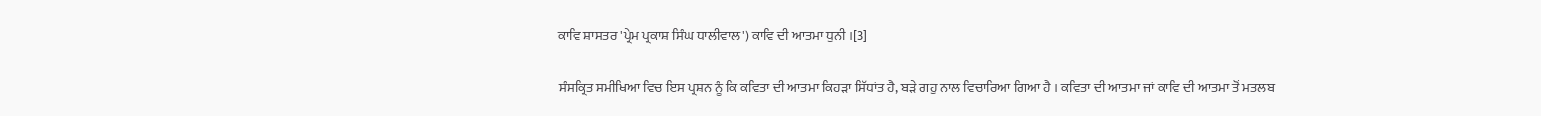ਕਾਵਿ ਸ਼ਾਸਤਰ 'ਪ੍ਰੇਮ ਪ੍ਰਕਾਸ਼ ਸਿੰਘ ਧਾਲੀਵਾਲ') ਕਾਵਿ ਦੀ ਆਤਮਾ ਧੁਨੀ ।[3]

ਸੰਸਕ੍ਰਿਤ ਸਮੀਖਿਆ ਵਿਚ ਇਸ ਪ੍ਰਸ਼ਨ ਨੂੰ ਕਿ ਕਵਿਤਾ ਦੀ ਆਤਮਾ ਕਿਹੜਾ ਸਿੱਧਾਂਤ ਹੈ, ਬੜੇ ਗਹੁ ਨਾਲ ਵਿਚਾਰਿਆ ਗਿਆ ਹੈ । ਕਵਿਤਾ ਦੀ ਆਤਮਾ ਜਾਂ ਕਾਵਿ ਦੀ ਆਤਮਾ ਤੋਂ ਮਤਲਬ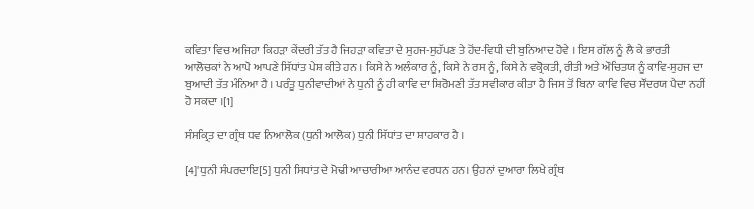ਕਵਿਤਾ ਵਿਚ ਅਜਿਹਾ ਕਿਹੜਾ ਕੇਂਦਰੀ ਤੱਤ ਹੈ ਜਿਹੜਾ ਕਵਿਤਾ ਦੇ ਸੁਹਜ-ਸੁਹੱਪਣ ਤੇ ਹੋਂਦ-ਵਿਧੀ ਦੀ ਬੁਨਿਆਦ ਹੋਵੇ । ਇਸ ਗੱਲ ਨੂੰ ਲੈ ਕੇ ਭਾਰਤੀ ਆਲੋਚਕਾਂ ਨੇ ਆਪੋ ਆਪਣੇ ਸਿੱਧਾਂਤ ਪੇਸ਼ ਕੀਤੇ ਹਨ । ਕਿਸੇ ਨੇ ਅਲੰਕਾਰ ਨੂੰ, ਕਿਸੇ ਨੇ ਰਸ ਨੂੰ, ਕਿਸੇ ਨੇ ਵਕ੍ਰੋਕਤੀ, ਰੀਤੀ ਅਤੇ ਔਚਿਤਯ ਨੂੰ ਕਾਵਿ-ਸੁਹਜ ਦਾ ਬੁਆਦੀ ਤੱਤ ਮੰਨਿਆ ਹੈ । ਪਰੰਤੂ ਧੁਨੀਵਾਦੀਆਂ ਨੇ ਧੁਨੀ ਨੂੰ ਹੀ ਕਾਵਿ ਦਾ ਸ਼ਿਰੋਮਣੀ ਤੱਤ ਸਵੀਕਾਰ ਕੀਤਾ ਹੈ ਜਿਸ ਤੋਂ ਬਿਨਾ ਕਾਵਿ ਵਿਚ ਸੌਂਦਰਯ ਪੈਦਾ ਨਹੀਂ ਹੋ ਸਕਦਾ ।[1]

ਸੰਸਕ੍ਰਿਤ ਦਾ ਗ੍ਰੰਥ ਧਵ ਨਿਆਲੋਕ (ਧੁਨੀ ਆਲੋਕ) ਧੁਨੀ ਸਿੱਧਾਂਤ ਦਾ ਸ਼ਾਹਕਾਰ ਹੈ ।

[4]'ਧੁਨੀ ਸੰਪਰਦਾਇ[5] ਧੁਨੀ ਸਿਧਾਂਤ ਦੇ ਮੋਢੀ ਆਚਾਰੀਆ ਆਨੰਦ ਵਰਧਨ ਹਨ। ਉਹਨਾਂ ਦੁਆਰਾ ਲਿਖੇ ਗ੍ਰੰਥ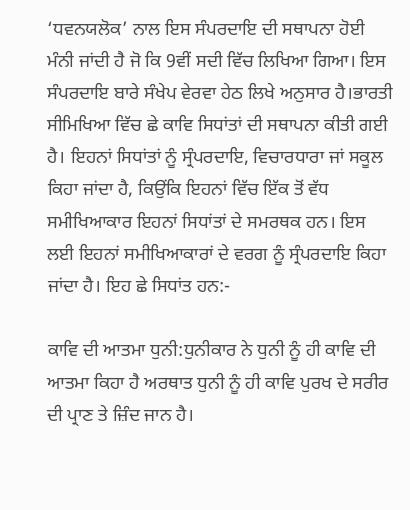‘ਧਵਨਯਲੋਕ’ ਨਾਲ ਇਸ ਸੰਪਰਦਾਇ ਦੀ ਸਥਾਪਨਾ ਹੋਈ ਮੰਨੀ ਜਾਂਦੀ ਹੈ ਜੋ ਕਿ 9ਵੀਂ ਸਦੀ ਵਿੱਚ ਲਿਖਿਆ ਗਿਆ। ਇਸ ਸੰਪਰਦਾਇ ਬਾਰੇ ਸੰਖੇਪ ਵੇਰਵਾ ਹੇਠ ਲਿਖੇ ਅਨੁਸਾਰ ਹੈ।ਭਾਰਤੀ ਸੀਮਿਖਿਆ ਵਿੱਚ ਛੇ ਕਾਵਿ ਸਿਧਾਂਤਾਂ ਦੀ ਸਥਾਪਨਾ ਕੀਤੀ ਗਈ ਹੈ। ਇਹਨਾਂ ਸਿਧਾਂਤਾਂ ਨੂੰ ਸ੍ਰੰਪਰਦਾਇ, ਵਿਚਾਰਧਾਰਾ ਜਾਂ ਸਕੂਲ ਕਿਹਾ ਜਾਂਦਾ ਹੈ, ਕਿਉਂਕਿ ਇਹਨਾਂ ਵਿੱਚ ਇੱਕ ਤੋਂ ਵੱਧ ਸਮੀਖਿਆਕਾਰ ਇਹਨਾਂ ਸਿਧਾਂਤਾਂ ਦੇ ਸਮਰਥਕ ਹਨ। ਇਸ ਲਈ ਇਹਨਾਂ ਸਮੀਖਿਆਕਾਰਾਂ ਦੇ ਵਰਗ ਨੂੰ ਸ੍ਰੰਪਰਦਾਇ ਕਿਹਾ ਜਾਂਦਾ ਹੈ। ਇਹ ਛੇ ਸਿਧਾਂਤ ਹਨ:-

ਕਾਵਿ ਦੀ ਆਤਮਾ ਧੁਨੀ:ਧੁਨੀਕਾਰ ਨੇ ਧੁਨੀ ਨੂੰ ਹੀ ਕਾਵਿ ਦੀ ਆਤਮਾ ਕਿਹਾ ਹੈ ਅਰਥਾਤ ਧੁਨੀ ਨੂੰ ਹੀ ਕਾਵਿ ਪੁਰਖ ਦੇ ਸਰੀਰ ਦੀ ਪ੍ਰਾਣ ਤੇ ਜ਼ਿੰਦ ਜਾਨ ਹੈ।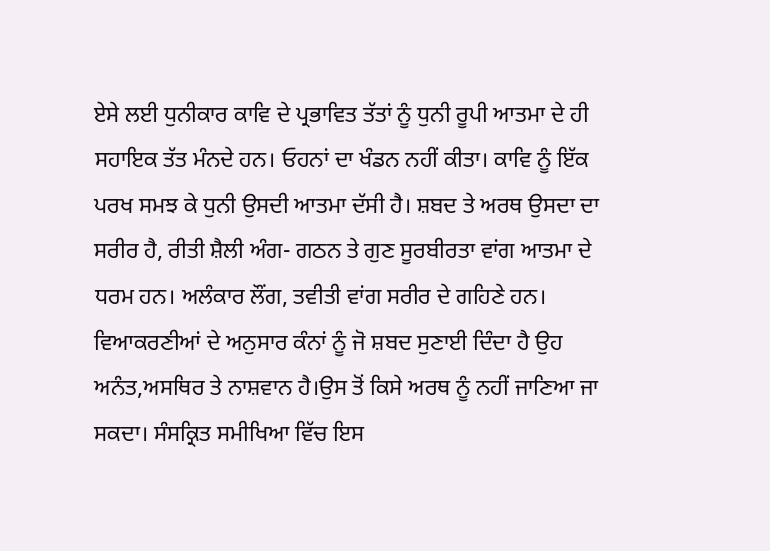ਏਸੇ ਲਈ ਧੁਨੀਕਾਰ ਕਾਵਿ ਦੇ ਪ੍ਰਭਾਵਿਤ ਤੱਤਾਂ ਨੂੰ ਧੁਨੀ ਰੂਪੀ ਆਤਮਾ ਦੇ ਹੀ ਸਹਾਇਕ ਤੱਤ ਮੰਨਦੇ ਹਨ। ਓਹਨਾਂ ਦਾ ਖੰਡਨ ਨਹੀਂ ਕੀਤਾ। ਕਾਵਿ ਨੂੰ ਇੱਕ ਪਰਖ ਸਮਝ ਕੇ ਧੁਨੀ ਉਸਦੀ ਆਤਮਾ ਦੱਸੀ ਹੈ। ਸ਼ਬਦ ਤੇ ਅਰਥ ਉਸਦਾ ਦਾ ਸਰੀਰ ਹੈ, ਰੀਤੀ ਸ਼ੈਲੀ ਅੰਗ- ਗਠਨ ਤੇ ਗੁਣ ਸੂਰਬੀਰਤਾ ਵਾਂਗ ਆਤਮਾ ਦੇ ਧਰਮ ਹਨ। ਅਲੰਕਾਰ ਲੌਂਗ, ਤਵੀਤੀ ਵਾਂਗ ਸਰੀਰ ਦੇ ਗਹਿਣੇ ਹਨ। ਵਿਆਕਰਣੀਆਂ ਦੇ ਅਨੁਸਾਰ ਕੰਨਾਂ ਨੂੰ ਜੋ ਸ਼ਬਦ ਸੁਣਾਈ ਦਿੰਦਾ ਹੈ ਉਹ ਅਨੰਤ,ਅਸਥਿਰ ਤੇ ਨਾਸ਼ਵਾਨ ਹੈ।ਉਸ ਤੋਂ ਕਿਸੇ ਅਰਥ ਨੂੰ ਨਹੀਂ ਜਾਣਿਆ ਜਾ ਸਕਦਾ। ਸੰਸਕ੍ਰਿਤ ਸਮੀਖਿਆ ਵਿੱਚ ਇਸ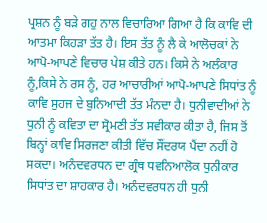ਪ੍ਰਸ਼ਨ ਨੂੰ ਬੜੇ ਗਹੁ ਨਾਲ ਵਿਚਾਰਿਆ ਗਿਆ ਹੈ ਕਿ ਕਾਵਿ ਦੀ ਆਤਮਾ ਕਿਹੜਾ ਤੱਤ ਹੈ। ਇਸ ਤੱਤ ਨੂੰ ਲੈ ਕੇ ਆਲੋਚਕਾਂ ਨੇ ਆਪੋ-ਆਪਣੇ ਵਿਚਾਰ ਪੇਸ਼ ਕੀਤੇ ਹਨ। ਕਿਸੇ ਨੇ ਅਲੰਕਾਰ ਨੂੰ,ਕਿਸੇ ਨੇ ਰਸ ਨੂੰ, ਹਰ ਆਚਾਰੀਆਂ ਆਪੋ-ਆਪਣੇ ਸਿਧਾਂਤ ਨੂੰ ਕਾਵਿ ਸੁਹਜ ਦੇ ਬੁਨਿਆਦੀ ਤੱਤ ਮੰਨਦਾ ਹੈ। ਧੁਨੀਵਾਦੀਆਂ ਨੇ ਧੁਨੀ ਨੂੰ ਕਵਿਤਾ ਦਾ ਸ੍ਰੋਮਣੀ ਤੱਤ ਸਵੀਕਾਰ ਕੀਤਾ ਹੈ, ਜਿਸ ਤੋਂ ਬਿਨ੍ਹਾਂ ਕਾਵਿ ਸਿਰਜਣਾ ਕੀਤੀ ਵਿੱਚ ਸੌਂਦਰਯ ਪੈਂਦਾ ਨਹੀਂ ਹੋ ਸਕਦਾ। ਅਨੰਦਵਰਧਨ ਦਾ ਗ੍ਰੰਥ ਧਵਨਿਆਲੋਕ ਧੁਨੀਕਾਰ ਸਿਧਾਂਤ ਦਾ ਸ਼ਾਹਕਾਰ ਹੈ। ਅਨੰਦਵਰਧਨ ਹੀ ਧੁਨੀ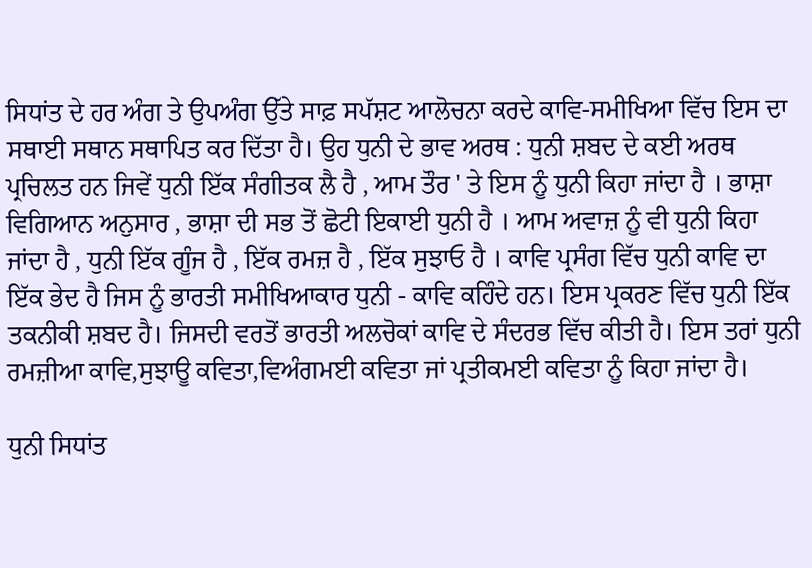ਸਿਧਾਂਤ ਦੇ ਹਰ ਅੰਗ ਤੇ ਉਪਅੰਗ ਉੱਤੇ ਸਾਫ਼ ਸਪੱਸ਼ਟ ਆਲੋਚਨਾ ਕਰਦੇ ਕਾਵਿ-ਸਮੀਖਿਆ ਵਿੱਚ ਇਸ ਦਾ ਸਥਾਈ ਸਥਾਨ ਸਥਾਪਿਤ ਕਰ ਦਿੱਤਾ ਹੈ। ਉਹ ਧੁਨੀ ਦੇ ਭਾਵ ਅਰਥ : ਧੁਨੀ ਸ਼ਬਦ ਦੇ ਕਈ ਅਰਥ ਪ੍ਰਚਿਲਤ ਹਨ ਜਿਵੇਂ ਧੁਨੀ ਇੱਕ ਸੰਗੀਤਕ ਲੈ ਹੈ , ਆਮ ਤੌਰ ' ਤੇ ਇਸ ਨੂੰ ਧੁਨੀ ਕਿਹਾ ਜਾਂਦਾ ਹੈ । ਭਾਸ਼ਾ ਵਿਗਿਆਨ ਅਨੁਸਾਰ , ਭਾਸ਼ਾ ਦੀ ਸਭ ਤੋਂ ਛੋਟੀ ਇਕਾਈ ਧੁਨੀ ਹੈ । ਆਮ ਅਵਾਜ਼ ਨੂੰ ਵੀ ਧੁਨੀ ਕਿਹਾ ਜਾਂਦਾ ਹੈ , ਧੁਨੀ ਇੱਕ ਗੂੰਜ ਹੈ , ਇੱਕ ਰਮਜ਼ ਹੈ , ਇੱਕ ਸੁਝਾਓ ਹੈ । ਕਾਵਿ ਪ੍ਰਸੰਗ ਵਿੱਚ ਧੁਨੀ ਕਾਵਿ ਦਾ ਇੱਕ ਭੇਦ ਹੈ ਜਿਸ ਨੂੰ ਭਾਰਤੀ ਸਮੀਖਿਆਕਾਰ ਧੁਨੀ - ਕਾਵਿ ਕਹਿੰਦੇ ਹਨ। ਇਸ ਪ੍ਰਕਰਣ ਵਿੱਚ ਧੁਨੀ ਇੱਕ ਤਕਨੀਕੀ ਸ਼ਬਦ ਹੈ। ਜਿਸਦੀ ਵਰਤੋਂ ਭਾਰਤੀ ਅਲਚੋਕਾਂ ਕਾਵਿ ਦੇ ਸੰਦਰਭ ਵਿੱਚ ਕੀਤੀ ਹੈ। ਇਸ ਤਰਾਂ ਧੁਨੀ ਰਮਜ਼ੀਆ ਕਾਵਿ,ਸੁਝਾਊ ਕਵਿਤਾ,ਵਿਅੰਗਮਈ ਕਵਿਤਾ ਜਾਂ ਪ੍ਰਤੀਕਮਈ ਕਵਿਤਾ ਨੂੰ ਕਿਹਾ ਜਾਂਦਾ ਹੈ।

ਧੁਨੀ ਸਿਧਾਂਤ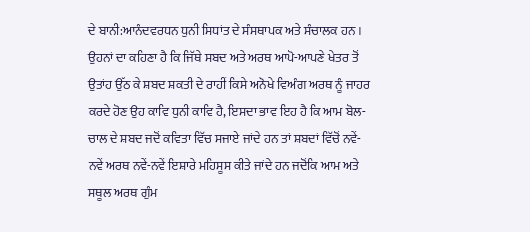ਦੇ ਬਾਨੀ:ਆਨੰਦਵਰਧਨ ਧੁਨੀ ਸਿਧਾਂਤ ਦੇ ਸੰਸਥਾਪਕ ਅਤੇ ਸੰਚਾਲਕ ਹਨ । ਉਹਨਾਂ ਦਾ ਕਹਿਣਾ ਹੈ ਕਿ ਜਿੱਥੇ ਸਬਦ ਅਤੇ ਅਰਥ ਆਪੋ-ਆਪਣੇ ਖੇਤਰ ਤੋਂ ਉਤਾਂਹ ਉੱਠ ਕੇ ਸ਼ਬਦ ਸ਼ਕਤੀ ਦੇ ਰਾਹੀਂ ਕਿਸੇ ਅਨੋਖੇ ਵਿਅੰਗ ਅਰਥ ਨੂੰ ਜਾਹਰ ਕਰਦੇ ਹੋਣ ਉਹ ਕਾਵਿ ਧੁਨੀ ਕਾਵਿ ਹੈ, ਇਸਦਾ ਭਾਵ ਇਹ ਹੈ ਕਿ ਆਮ ਬੋਲ-ਚਾਲ ਦੇ ਸ਼ਬਦ ਜਦੋਂ ਕਵਿਤਾ ਵਿੱਚ ਸਜਾਏ ਜਾਂਦੇ ਹਨ ਤਾਂ ਸ਼ਬਦਾਂ ਵਿੱਚੋਂ ਨਵੇਂ-ਨਵੇਂ ਅਰਥ ਨਵੇਂ-ਨਵੇਂ ਇਸ਼ਾਰੇ ਮਹਿਸੂਸ ਕੀਤੇ ਜਾਂਦੇ ਹਨ ਜਦੋਂਕਿ ਆਮ ਅਤੇ ਸਥੂਲ ਅਰਥ ਗੁੰਮ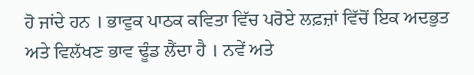ਹੋ ਜਾਂਦੇ ਹਨ । ਭਾਵੁਕ ਪਾਠਕ ਕਵਿਤਾ ਵਿੱਚ ਪਰੋਏ ਲਫ਼ਜ਼ਾਂ ਵਿੱਚੋਂ ਇਕ ਅਦਭੁਤ ਅਤੇ ਵਿਲੱਖਣ ਭਾਵ ਢੂੰਡ ਲੈਂਦਾ ਹੈ । ਨਵੇਂ ਅਤੇ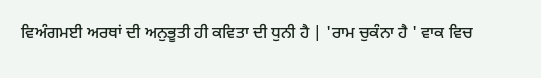ਵਿਅੰਗਮਈ ਅਰਥਾਂ ਦੀ ਅਨੁਭੂਤੀ ਹੀ ਕਵਿਤਾ ਦੀ ਧੁਨੀ ਹੈ | 'ਰਾਮ ਚੁਕੰਨਾ ਹੈ ' ਵਾਕ ਵਿਚ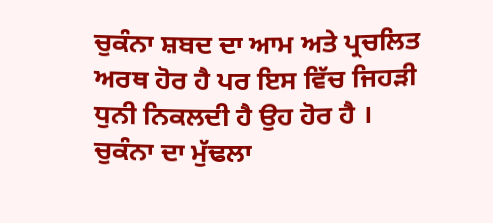ਚੁਕੰਨਾ ਸ਼ਬਦ ਦਾ ਆਮ ਅਤੇ ਪ੍ਰਚਲਿਤ ਅਰਥ ਹੋਰ ਹੈ ਪਰ ਇਸ ਵਿੱਚ ਜਿਹੜੀ ਧੁਨੀ ਨਿਕਲਦੀ ਹੈ ਉਹ ਹੋਰ ਹੈ । ਚੁਕੰਨਾ ਦਾ ਮੁੱਢਲਾ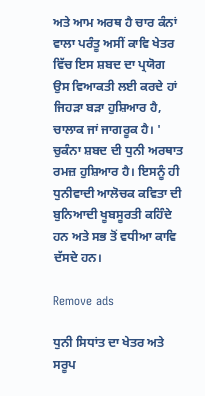ਅਤੇ ਆਮ ਅਰਥ ਹੈ ਚਾਰ ਕੰਨਾਂ ਵਾਲਾ ਪਰੰਤੂ ਅਸੀਂ ਕਾਵਿ ਖੇਤਰ ਵਿੱਚ ਇਸ ਸ਼ਬਦ ਦਾ ਪ੍ਰਯੋਗ ਉਸ ਵਿਆਕਤੀ ਲਈ ਕਰਦੇ ਹਾਂ ਜਿਹੜਾ ਬੜਾ ਹੁਸ਼ਿਆਰ ਹੈ, ਚਾਲਾਕ ਜਾਂ ਜਾਗਰੂਕ ਹੈ। ' ਚੁਕੰਨਾ ਸ਼ਬਦ ਦੀ ਧੁਨੀ ਅਰਥਾਤ ਰਮਜ਼ ਹੁਸ਼ਿਆਰ ਹੈ। ਇਸਨੂੰ ਹੀ ਧੁਨੀਵਾਦੀ ਆਲੋਚਕ ਕਵਿਤਾ ਦੀ ਬੁਨਿਆਦੀ ਖੂਬਸੂਰਤੀ ਕਹਿੰਦੇ ਹਨ ਅਤੇ ਸਭ ਤੋਂ ਵਧੀਆ ਕਾਵਿ ਦੱਸਦੇ ਹਨ।

Remove ads

ਧੁਨੀ ਸਿਧਾਂਤ ਦਾ ਖੇਤਰ ਅਤੇ ਸਰੂਪ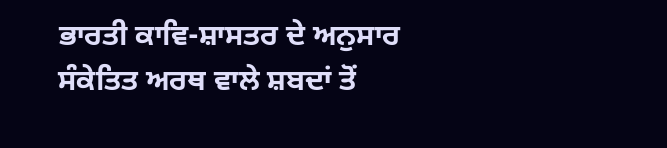ਭਾਰਤੀ ਕਾਵਿ-ਸ਼ਾਸਤਰ ਦੇ ਅਨੁਸਾਰ ਸੰਕੇਤਿਤ ਅਰਥ ਵਾਲੇ ਸ਼ਬਦਾਂ ਤੋਂ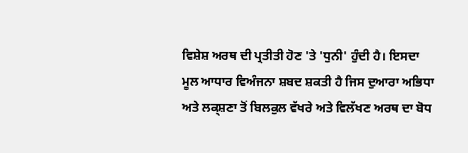ਵਿਸ਼ੇਸ਼ ਅਰਥ ਦੀ ਪ੍ਰਤੀਤੀ ਹੋਣ 'ਤੇ 'ਧੁਨੀ' ਹੁੰਦੀ ਹੈ। ਇਸਦਾ ਮੂਲ ਆਧਾਰ ਵਿਅੰਜਨਾ ਸ਼ਬਦ ਸ਼ਕਤੀ ਹੈ ਜਿਸ ਦੁਆਰਾ ਅਭਿਧਾ ਅਤੇ ਲਕ੍ਸ਼ਣਾ ਤੋਂ ਬਿਲਕੁਲ ਵੱਖਰੇ ਅਤੇ ਵਿਲੱਖਣ ਅਰਥ ਦਾ ਬੋਧ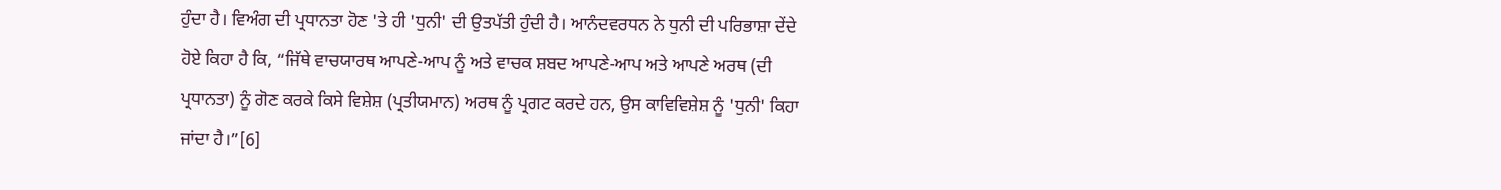ਹੁੰਦਾ ਹੈ। ਵਿਅੰਗ ਦੀ ਪ੍ਰਧਾਨਤਾ ਹੋਣ 'ਤੇ ਹੀ 'ਧੁਨੀ' ਦੀ ਉਤਪੱਤੀ ਹੁੰਦੀ ਹੈ। ਆਨੰਦਵਰਧਨ ਨੇ ਧੁਨੀ ਦੀ ਪਰਿਭਾਸ਼ਾ ਦੇਂਦੇ ਹੋਏ ਕਿਹਾ ਹੈ ਕਿ, “ਜਿੱਥੇ ਵਾਚਯਾਰਥ ਆਪਣੇ-ਆਪ ਨੂੰ ਅਤੇ ਵਾਚਕ ਸ਼ਬਦ ਆਪਣੇ-ਆਪ ਅਤੇ ਆਪਣੇ ਅਰਥ (ਦੀ ਪ੍ਰਧਾਨਤਾ) ਨੂੰ ਗੋਣ ਕਰਕੇ ਕਿਸੇ ਵਿਸ਼ੇਸ਼ (ਪ੍ਰਤੀਯਮਾਨ) ਅਰਥ ਨੂੰ ਪ੍ਰਗਟ ਕਰਦੇ ਹਨ, ਉਸ ਕਾਵਿਵਿਸ਼ੇਸ਼ ਨੂੰ 'ਧੁਨੀ' ਕਿਹਾ ਜਾਂਦਾ ਹੈ।”[6]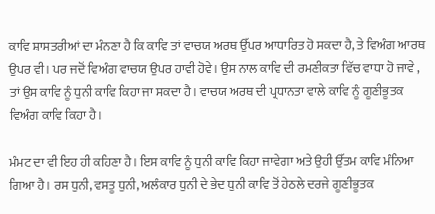ਕਾਵਿ ਸ਼ਾਸਤਰੀਆਂ ਦਾ ਮੰਨਣਾ ਹੈ ਕਿ ਕਾਵਿ ਤਾਂ ਵਾਚਯ ਅਰਥ ਉੱਪਰ ਆਧਾਰਿਤ ਹੋ ਸਕਦਾ ਹੈ, ਤੇ ਵਿਅੰਗ ਆਰਥ ਉਪਰ ਵੀ। ਪਰ ਜਦੋਂ ਵਿਅੰਗ ਵਾਚਯ ਉਪਰ ਹਾਵੀ ਹੋਵੇ। ਉਸ ਨਾਲ ਕਾਵਿ ਦੀ ਰਮਣੀਕਤਾ ਵਿੱਚ ਵਾਧਾ ਹੋ ਜਾਵੇ , ਤਾਂ ਉਸ ਕਾਵਿ ਨੂੰ ਧੁਨੀ ਕਾਵਿ ਕਿਹਾ ਜਾ ਸਕਦਾ ਹੈ। ਵਾਚਯ ਅਰਥ ਦੀ ਪ੍ਰਧਾਨਤਾ ਵਾਲੇ ਕਾਵਿ ਨੂੰ ਗੂਣੀਭੂਤਕ ਵਿਅੰਗ ਕਾਵਿ ਕਿਹਾ ਹੈ।

ਮੰਮਟ ਦਾ ਵੀ ਇਹ ਹੀ ਕਹਿਣਾ ਹੈ। ਇਸ ਕਾਵਿ ਨੂੰ ਧੁਨੀ ਕਾਵਿ ਕਿਹਾ ਜਾਵੇਗਾ ਅਤੇ ਉਹੀ ਉੱਤਮ ਕਾਵਿ ਮੰਨਿਆ ਗਿਆ ਹੈ। ਰਸ ਧੁਨੀ, ਵਸਤੂ ਧੁਨੀ, ਅਲੰਕਾਰ ਧੁਨੀ ਦੇ ਭੇਦ ਧੁਨੀ ਕਾਵਿ ਤੋਂ ਹੇਠਲੇ ਦਰਜੇ ਗੂਣੀਭੂਤਕ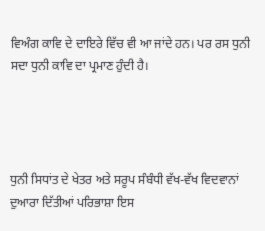ਵਿਅੰਗ ਕਾਵਿ ਦੇ ਦਾਇਰੇ ਵਿੱਚ ਵੀ ਆ ਜਾਂਦੇ ਹਨ। ਪਰ ਰਸ ਧੁਨੀ ਸਦਾ ਧੁਨੀ ਕਾਵਿ ਦਾ ਪ੍ਰਮਾਣ ਹੁੰਦੀ ਹੈ।




ਧੁਨੀ ਸਿਧਾਂਤ ਦੇ ਖੇਤਰ ਅਤੇ ਸਰੂਪ ਸੰਬੰਧੀ ਵੱਖ-ਵੱਖ ਵਿਦਵਾਨਾਂ ਦੁਆਰਾ ਦਿੱਤੀਆਂ ਪਰਿਭਾਸ਼ਾ ਇਸ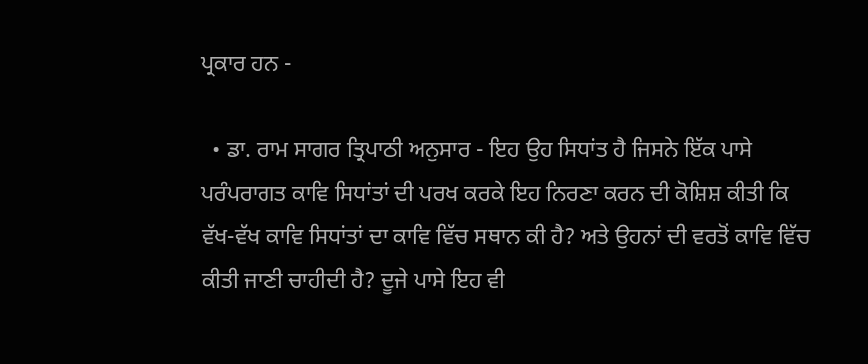ਪ੍ਰਕਾਰ ਹਨ -

  • ਡਾ. ਰਾਮ ਸਾਗਰ ਤ੍ਰਿਪਾਠੀ ਅਨੁਸਾਰ - ਇਹ ਉਹ ਸਿਧਾਂਤ ਹੈ ਜਿਸਨੇ ਇੱਕ ਪਾਸੇ ਪਰੰਪਰਾਗਤ ਕਾਵਿ ਸਿਧਾਂਤਾਂ ਦੀ ਪਰਖ ਕਰਕੇ ਇਹ ਨਿਰਣਾ ਕਰਨ ਦੀ ਕੋਸ਼ਿਸ਼ ਕੀਤੀ ਕਿ ਵੱਖ-ਵੱਖ ਕਾਵਿ ਸਿਧਾਂਤਾਂ ਦਾ ਕਾਵਿ ਵਿੱਚ ਸਥਾਨ ਕੀ ਹੈ? ਅਤੇ ਉਹਨਾਂ ਦੀ ਵਰਤੋਂ ਕਾਵਿ ਵਿੱਚ ਕੀਤੀ ਜਾਣੀ ਚਾਹੀਦੀ ਹੈ? ਦੂਜੇ ਪਾਸੇ ਇਹ ਵੀ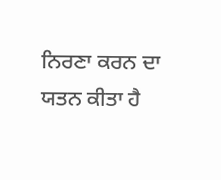ਨਿਰਣਾ ਕਰਨ ਦਾ ਯਤਨ ਕੀਤਾ ਹੈ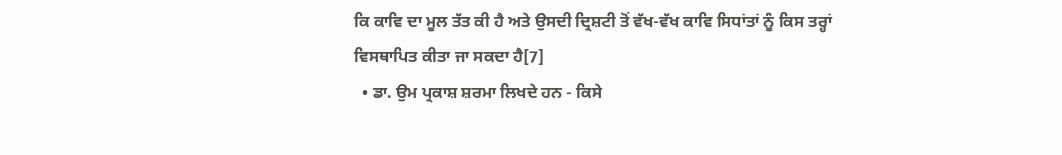ਕਿ ਕਾਵਿ ਦਾ ਮੂਲ ਤੱਤ ਕੀ ਹੈ ਅਤੇ ਉਸਦੀ ਦ੍ਰਿਸ਼ਟੀ ਤੋਂ ਵੱਖ-ਵੱਖ ਕਾਵਿ ਸਿਧਾਂਤਾਂ ਨੂੰ ਕਿਸ ਤਰ੍ਹਾਂ ਵਿਸਥਾਪਿਤ ਕੀਤਾ ਜਾ ਸਕਦਾ ਹੈ[7]
  • ਡਾ. ਉਮ ਪ੍ਰਕਾਸ਼ ਸ਼ਰਮਾ ਲਿਖਦੇ ਹਨ - ਕਿਸੇ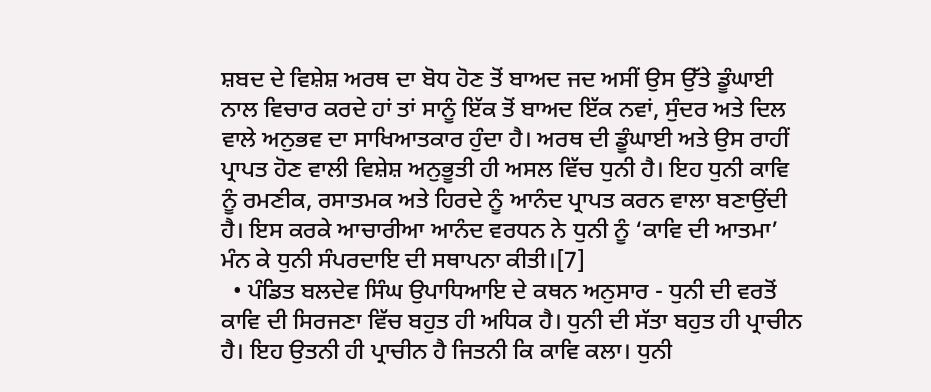ਸ਼ਬਦ ਦੇ ਵਿਸ਼ੇਸ਼ ਅਰਥ ਦਾ ਬੋਧ ਹੋਣ ਤੋਂ ਬਾਅਦ ਜਦ ਅਸੀਂ ਉਸ ਉੱਤੇ ਡੂੰਘਾਈ ਨਾਲ ਵਿਚਾਰ ਕਰਦੇ ਹਾਂ ਤਾਂ ਸਾਨੂੰ ਇੱਕ ਤੋਂ ਬਾਅਦ ਇੱਕ ਨਵਾਂ, ਸੁੰਦਰ ਅਤੇ ਦਿਲ ਵਾਲੇ ਅਨੁਭਵ ਦਾ ਸਾਖਿਆਤਕਾਰ ਹੁੰਦਾ ਹੈ। ਅਰਥ ਦੀ ਡੂੰਘਾਈ ਅਤੇ ਉਸ ਰਾਹੀਂ ਪ੍ਰਾਪਤ ਹੋਣ ਵਾਲੀ ਵਿਸ਼ੇਸ਼ ਅਨੁਭੂਤੀ ਹੀ ਅਸਲ ਵਿੱਚ ਧੁਨੀ ਹੈ। ਇਹ ਧੁਨੀ ਕਾਵਿ ਨੂੰ ਰਮਣੀਕ, ਰਸਾਤਮਕ ਅਤੇ ਹਿਰਦੇ ਨੂੰ ਆਨੰਦ ਪ੍ਰਾਪਤ ਕਰਨ ਵਾਲਾ ਬਣਾਉਂਦੀ ਹੈ। ਇਸ ਕਰਕੇ ਆਚਾਰੀਆ ਆਨੰਦ ਵਰਧਨ ਨੇ ਧੁਨੀ ਨੂੰ ‘ਕਾਵਿ ਦੀ ਆਤਮਾ’ ਮੰਨ ਕੇ ਧੁਨੀ ਸੰਪਰਦਾਇ ਦੀ ਸਥਾਪਨਾ ਕੀਤੀ।[7]
  • ਪੰਡਿਤ ਬਲਦੇਵ ਸਿੰਘ ਉਪਾਧਿਆਇ ਦੇ ਕਥਨ ਅਨੁਸਾਰ - ਧੁਨੀ ਦੀ ਵਰਤੋਂ ਕਾਵਿ ਦੀ ਸਿਰਜਣਾ ਵਿੱਚ ਬਹੁਤ ਹੀ ਅਧਿਕ ਹੈ। ਧੁਨੀ ਦੀ ਸੱਤਾ ਬਹੁਤ ਹੀ ਪ੍ਰਾਚੀਨ ਹੈ। ਇਹ ਉਤਨੀ ਹੀ ਪ੍ਰਾਚੀਨ ਹੈ ਜਿਤਨੀ ਕਿ ਕਾਵਿ ਕਲਾ। ਧੁਨੀ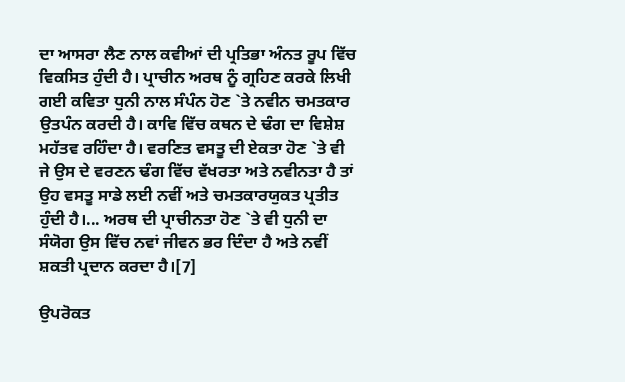ਦਾ ਆਸਰਾ ਲੈਣ ਨਾਲ ਕਵੀਆਂ ਦੀ ਪ੍ਰਤਿਭਾ ਅੰਨਤ ਰੂਪ ਵਿੱਚ ਵਿਕਸਿਤ ਹੁੰਦੀ ਹੈ। ਪ੍ਰਾਚੀਨ ਅਰਥ ਨੂੰ ਗ੍ਰਹਿਣ ਕਰਕੇ ਲਿਖੀ ਗਈ ਕਵਿਤਾ ਧੁਨੀ ਨਾਲ ਸੰਪੰਨ ਹੋਣ `ਤੇ ਨਵੀਨ ਚਮਤਕਾਰ ਉਤਪੰਨ ਕਰਦੀ ਹੈ। ਕਾਵਿ ਵਿੱਚ ਕਥਨ ਦੇ ਢੰਗ ਦਾ ਵਿਸ਼ੇਸ਼ ਮਹੱਤਵ ਰਹਿੰਦਾ ਹੈ। ਵਰਣਿਤ ਵਸਤੂ ਦੀ ਏਕਤਾ ਹੋਣ `ਤੇ ਵੀ ਜੇ ਉਸ ਦੇ ਵਰਣਨ ਢੰਗ ਵਿੱਚ ਵੱਖਰਤਾ ਅਤੇ ਨਵੀਨਤਾ ਹੈ ਤਾਂ ਉਹ ਵਸਤੂ ਸਾਡੇ ਲਈ ਨਵੀਂ ਅਤੇ ਚਮਤਕਾਰਯੁਕਤ ਪ੍ਰਤੀਤ ਹੁੰਦੀ ਹੈ।... ਅਰਥ ਦੀ ਪ੍ਰਾਚੀਨਤਾ ਹੋਣ `ਤੇ ਵੀ ਧੁਨੀ ਦਾ ਸੰਯੋਗ ਉਸ ਵਿੱਚ ਨਵਾਂ ਜੀਵਨ ਭਰ ਦਿੰਦਾ ਹੈ ਅਤੇ ਨਵੀਂ ਸ਼ਕਤੀ ਪ੍ਰਦਾਨ ਕਰਦਾ ਹੈ।[7]

ਉਪਰੋਕਤ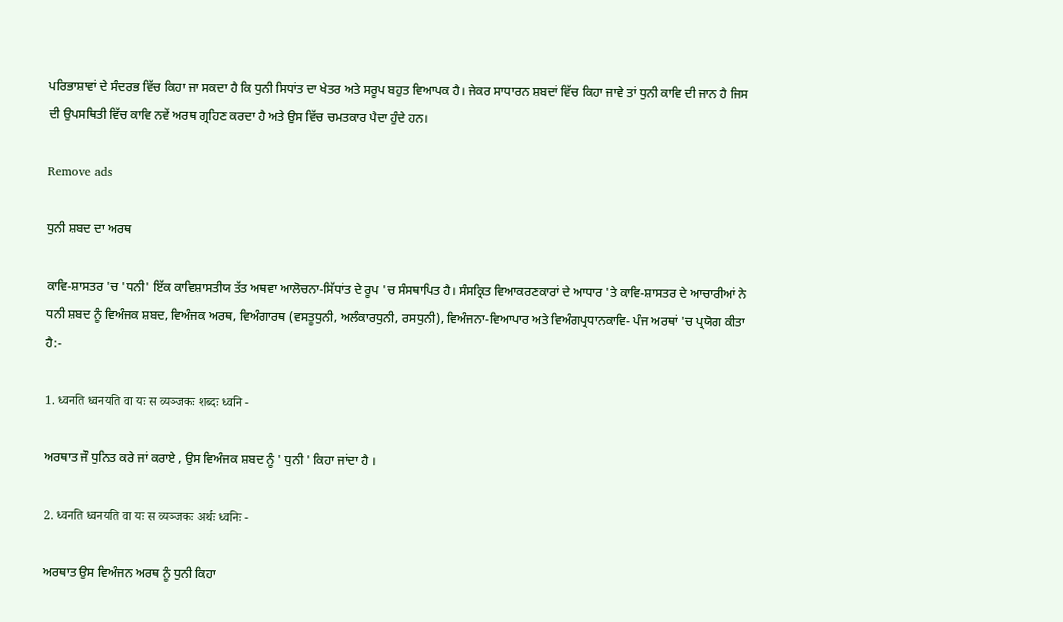ਪਰਿਭਾਸ਼ਾਵਾਂ ਦੇ ਸੰਦਰਭ ਵਿੱਚ ਕਿਹਾ ਜਾ ਸਕਦਾ ਹੈ ਕਿ ਧੁਨੀ ਸਿਧਾਂਤ ਦਾ ਖੇਤਰ ਅਤੇ ਸਰੂਪ ਬਹੁਤ ਵਿਆਪਕ ਹੈ। ਜੇਕਰ ਸਾਧਾਰਨ ਸ਼ਬਦਾਂ ਵਿੱਚ ਕਿਹਾ ਜਾਵੇ ਤਾਂ ਧੁਨੀ ਕਾਵਿ ਦੀ ਜਾਨ ਹੈ ਜਿਸ ਦੀ ਉਪਸਥਿਤੀ ਵਿੱਚ ਕਾਵਿ ਨਵੇਂ ਅਰਥ ਗ੍ਰਹਿਣ ਕਰਦਾ ਹੈ ਅਤੇ ਉਸ ਵਿੱਚ ਚਮਤਕਾਰ ਪੈਦਾ ਹੁੰਦੇ ਹਨ।

Remove ads

ਧੁਨੀ ਸ਼ਬਦ ਦਾ ਅਰਥ

ਕਾਵਿ-ਸ਼ਾਸਤਰ 'ਚ 'ਧਨੀ' ਇੱਕ ਕਾਵਿਸ਼ਾਸਤੀਯ ਤੱਤ ਅਥਵਾ ਆਲੋਚਨਾ-ਸਿੱਧਾਂਤ ਦੇ ਰੂਪ 'ਚ ਸੰਸਥਾਪਿਤ ਹੈ। ਸੰਸਕ੍ਰਿਤ ਵਿਆਕਰਣਕਾਰਾਂ ਦੇ ਆਧਾਰ 'ਤੇ ਕਾਵਿ-ਸ਼ਾਸਤਰ ਦੇ ਆਚਾਰੀਆਂ ਨੇ ਧਨੀ ਸ਼ਬਦ ਨੂੰ ਵਿਅੰਜਕ ਸ਼ਬਦ, ਵਿਅੰਜਕ ਅਰਥ, ਵਿਅੰਗਾਰਥ (ਵਸਤੂਧੁਨੀ, ਅਲੰਕਾਰਧੁਨੀ, ਰਸਧੁਨੀ), ਵਿਅੰਜਨਾ-ਵਿਆਪਾਰ ਅਤੇ ਵਿਅੰਗਪ੍ਰਧਾਨਕਾਵਿ- ਪੰਜ ਅਰਥਾਂ 'ਚ ਪ੍ਰਯੋਗ ਕੀਤਾ ਹੈ:-

1. ध्वनति ध्वनयति वा यः स व्यञ्जकः शब्दः ध्वनि -

ਅਰਥਾਤ ਜੌ ਧੁਨਿਤ ਕਰੇ ਜਾਂ ਕਰਾਏ , ਉਸ ਵਿਅੰਜਕ ਸ਼ਬਦ ਨੂੰ ' ਧੁਨੀ ' ਕਿਹਾ ਜਾਂਦਾ ਹੈ ।

2. ध्वनति ध्वनयति वा यः स व्यञ्जकः अर्थः ध्वनिः -

ਅਰਥਾਤ ਉਸ ਵਿਅੰਜਨ ਅਰਥ ਨੂੰ ਧੁਨੀ ਕਿਹਾ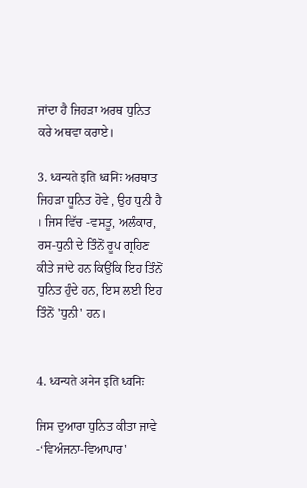ਜਾਂਦਾ ਹੈ ਜਿਹੜਾ ਅਰਥ ਧੁਨਿਤ ਕਰੇ ਅਥਵਾ ਕਰਾਏ।

3. ध्वन्यते इति ध्वनिः ਅਰਥਾਤ ਜਿਹੜਾ ਧੂਨਿਤ ਹੋਵੇ , ਉਹ ਧੁਨੀ ਹੈ । ਜਿਸ ਵਿੱਚ -ਵਸਤੂ, ਅਲੰਕਾਰ, ਰਸ-ਧੁਨੀ ਦੇ ਤਿੰਨੋਂ ਰੂਪ ਗ੍ਰਹਿਣ ਕੀਤੇ ਜਾਂਦੇ ਹਨ ਕਿਉਂਕਿ ਇਹ ਤਿੰਨੋਂ ਧੁਨਿਤ ਹੁੰਦੇ ਹਨ, ਇਸ ਲਈ ਇਹ ਤਿੰਨੋਂ 'ਧੁਨੀ' ਹਨ।


4. ध्वन्यते अनेन इति ध्वनिः

ਜਿਸ ਦੁਆਰਾ ਧੁਨਿਤ ਕੀਤਾ ਜਾਵੇ  -‘ਵਿਅੰਜਨਾ-ਵਿਆਪਾਰ'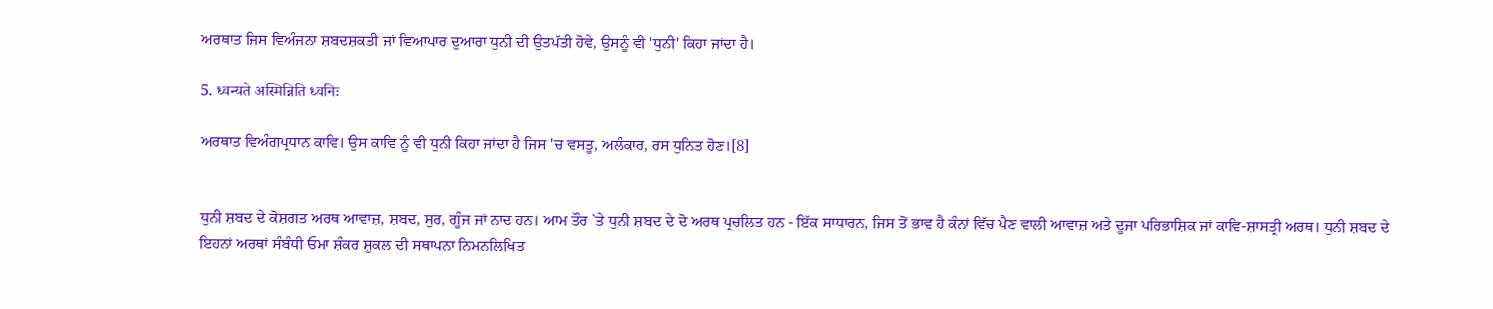ਅਰਥਾਤ ਜਿਸ ਵਿਅੰਜਨਾ ਸ਼ਬਦਸ਼ਕਤੀ ਜਾਂ ਵਿਆਪਾਰ ਦੁਆਰਾ ਧੁਨੀ ਦੀ ਉਤਪੱਤੀ ਹੋਵੇ, ਉਸਨੂੰ ਵੀ 'ਧੁਨੀ' ਕਿਹਾ ਜਾਂਦਾ ਹੈ।

5. ध्वन्यते अस्मिन्निति ध्वनिः

ਅਰਥਾਤ ਵਿਅੰਗਪ੍ਰਧਾਨ ਕਾਵਿ। ਉਸ ਕਾਵਿ ਨੂੰ ਵੀ ਧੁਨੀ ਕਿਹਾ ਜਾਂਦਾ ਹੈ ਜਿਸ 'ਚ ਵਸਤੂ, ਅਲੰਕਾਰ, ਰਸ ਧੁਨਿਤ ਹੋਣ।[8]


ਧੁਨੀ ਸ਼ਬਦ ਦੇ ਕੋਸ਼ਗਤ ਅਰਥ ਆਵਾਜ਼, ਸ਼ਬਦ, ਸੁਰ, ਗੂੰਜ ਜਾਂ ਨਾਦ ਹਨ। ਆਮ ਤੌਰ `ਤੇ ਧੁਨੀ ਸ਼ਬਦ ਦੇ ਦੋ ਅਰਥ ਪ੍ਰਚਲਿਤ ਹਨ - ਇੱਕ ਸਾਧਾਰਨ, ਜਿਸ ਤੋਂ ਭਾਵ ਹੈ ਕੰਨਾਂ ਵਿੱਚ ਪੈਣ ਵਾਲੀ ਆਵਾਜ਼ ਅਤੇ ਦੂਜਾ ਪਰਿਭਾਸ਼ਿਕ ਜਾਂ ਕਾਵਿ-ਸ਼ਾਸਤ੍ਰੀ ਅਰਥ। ਧੁਨੀ ਸ਼ਬਦ ਦੇ ਇਹਨਾਂ ਅਰਥਾਂ ਸੰਬੰਧੀ ਓਮਾ ਸ਼ੰਕਰ ਸ਼ੁਕਲ ਦੀ ਸਥਾਪਨਾ ਨਿਮਨਲਿਖਿਤ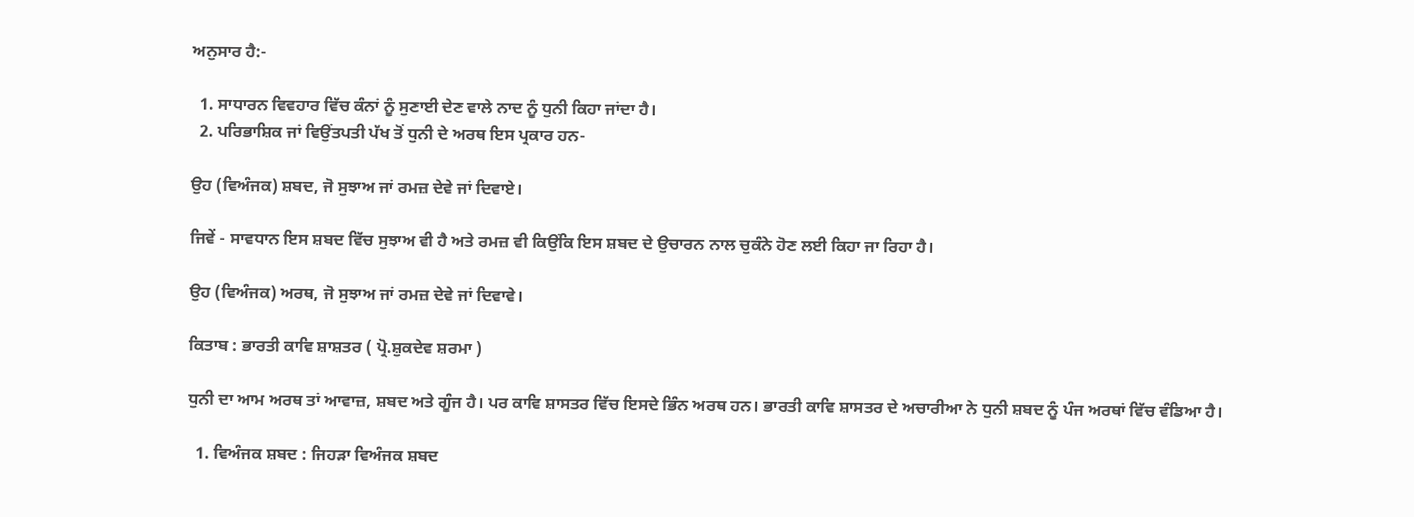ਅਨੁਸਾਰ ਹੈ:-

  1. ਸਾਧਾਰਨ ਵਿਵਹਾਰ ਵਿੱਚ ਕੰਨਾਂ ਨੂੰ ਸੁਣਾਈ ਦੇਣ ਵਾਲੇ ਨਾਦ ਨੂੰ ਧੁਨੀ ਕਿਹਾ ਜਾਂਦਾ ਹੈ।
  2. ਪਰਿਭਾਸ਼ਿਕ ਜਾਂ ਵਿਉਂਤਪਤੀ ਪੱਖ ਤੋਂ ਧੁਨੀ ਦੇ ਅਰਥ ਇਸ ਪ੍ਰਕਾਰ ਹਨ-

ਉਹ (ਵਿਅੰਜਕ) ਸ਼ਬਦ, ਜੋ ਸੁਝਾਅ ਜਾਂ ਰਮਜ਼ ਦੇਵੇ ਜਾਂ ਦਿਵਾਏ।

ਜਿਵੇਂ - ਸਾਵਧਾਨ ਇਸ ਸ਼ਬਦ ਵਿੱਚ ਸੁਝਾਅ ਵੀ ਹੈ ਅਤੇ ਰਮਜ਼ ਵੀ ਕਿਉਂਕਿ ਇਸ ਸ਼ਬਦ ਦੇ ਉਚਾਰਨ ਨਾਲ ਚੁਕੰਨੇ ਹੋਣ ਲਈ ਕਿਹਾ ਜਾ ਰਿਹਾ ਹੈ।

ਉਹ (ਵਿਅੰਜਕ) ਅਰਥ, ਜੋ ਸੁਝਾਅ ਜਾਂ ਰਮਜ਼ ਦੇਵੇ ਜਾਂ ਦਿਵਾਵੇ।

ਕਿਤਾਬ : ਭਾਰਤੀ ਕਾਵਿ ਸ਼ਾਸ਼ਤਰ ( ਪ੍ਰੋ.ਸ਼ੁਕਦੇਵ ਸ਼ਰਮਾ )

ਧੁਨੀ ਦਾ ਆਮ ਅਰਥ ਤਾਂ ਆਵਾਜ਼, ਸ਼ਬਦ ਅਤੇ ਗੂੰਜ ਹੈ। ਪਰ ਕਾਵਿ ਸ਼ਾਸਤਰ ਵਿੱਚ ਇਸਦੇ ਭਿੰਨ ਅਰਥ ਹਨ। ਭਾਰਤੀ ਕਾਵਿ ਸ਼ਾਸਤਰ ਦੇ ਅਚਾਰੀਆ ਨੇ ਧੁਨੀ ਸ਼ਬਦ ਨੂੰ ਪੰਜ ਅਰਥਾਂ ਵਿੱਚ ਵੰਡਿਆ ਹੈ।

  1. ਵਿਅੰਜਕ ਸ਼ਬਦ : ਜਿਹੜਾ ਵਿਅੰਜਕ ਸ਼ਬਦ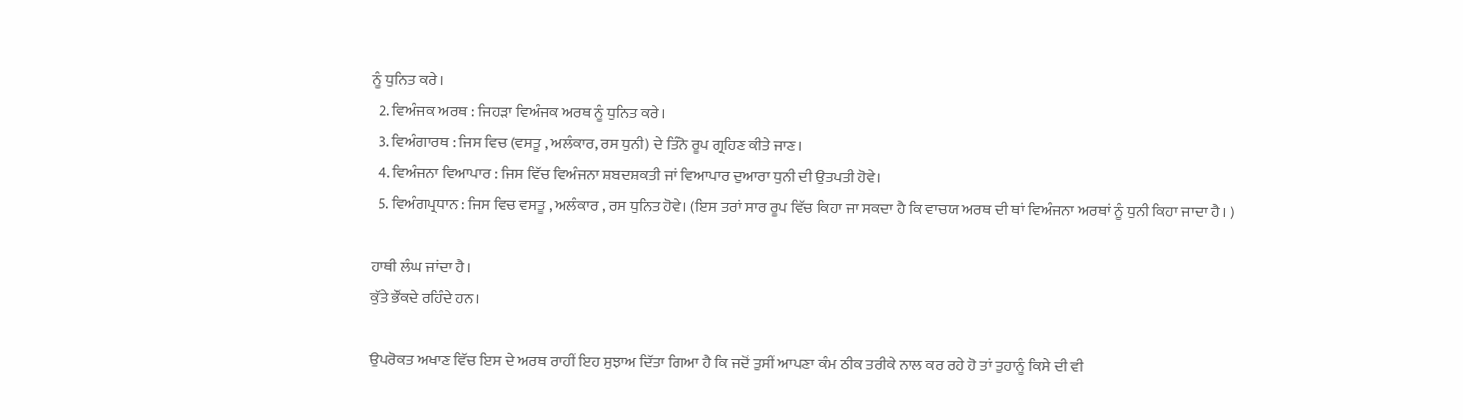ਨੂੰ ਧੁਨਿਤ ਕਰੇ।
  2. ਵਿਅੰਜਕ ਅਰਥ : ਜਿਹੜਾ ਵਿਅੰਜਕ ਅਰਥ ਨੂੰ ਧੁਨਿਤ ਕਰੇ।
  3. ਵਿਅੰਗਾਰਥ : ਜਿਸ ਵਿਚ (ਵਸਤੂ , ਅਲੰਕਾਰ, ਰਸ ਧੁਨੀ) ਦੇ ਤਿੰਨੋ ਰੂਪ ਗ੍ਰਹਿਣ ਕੀਤੇ ਜਾਣ।
  4. ਵਿਅੰਜਨਾ ਵਿਆਪਾਰ : ਜਿਸ ਵਿੱਚ ਵਿਅੰਜਨਾ ਸ਼ਬਦਸ਼ਕਤੀ ਜਾਂ ਵਿਆਪਾਰ ਦੁਆਰਾ ਧੁਨੀ ਦੀ ਉਤਪਤੀ ਹੋਵੇ।
  5. ਵਿਅੰਗਪ੍ਰਧਾਨ : ਜਿਸ ਵਿਚ ਵਸਤੂ , ਅਲੰਕਾਰ , ਰਸ ਧੁਨਿਤ ਹੋਵੇ। (ਇਸ ਤਰਾਂ ਸਾਰ ਰੂਪ ਵਿੱਚ ਕਿਹਾ ਜਾ ਸਕਦਾ ਹੈ ਕਿ ਵਾਚਯ ਅਰਥ ਦੀ ਥਾਂ ਵਿਅੰਜਨਾ ਅਰਥਾਂ ਨੂੰ ਧੁਨੀ ਕਿਹਾ ਜਾਦਾ ਹੈ। )

ਹਾਥੀ ਲੰਘ ਜਾਂਦਾ ਹੈ।
ਕੁੱਤੇ ਭੌਂਕਦੇ ਰਹਿੰਦੇ ਹਨ।

ਉਪਰੋਕਤ ਅਖਾਣ ਵਿੱਚ ਇਸ ਦੇ ਅਰਥ ਰਾਹੀਂ ਇਹ ਸੁਝਾਅ ਦਿੱਤਾ ਗਿਆ ਹੈ ਕਿ ਜਦੋਂ ਤੁਸੀਂ ਆਪਣਾ ਕੰਮ ਠੀਕ ਤਰੀਕੇ ਨਾਲ ਕਰ ਰਹੇ ਹੋ ਤਾਂ ਤੁਹਾਨੂੰ ਕਿਸੇ ਦੀ ਵੀ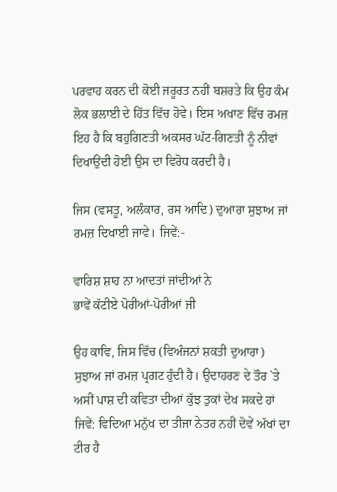ਪਰਵਾਹ ਕਰਨ ਦੀ ਕੋਈ ਜਰੂਰਤ ਨਹੀਂ ਬਸ਼ਰਤੇ ਕਿ ਉਹ ਕੰਮ ਲੋਕ ਭਲਾਈ ਦੇ ਹਿੱਤ ਵਿੱਚ ਹੋਵੇ। ਇਸ ਅਖਾਣ ਵਿੱਚ ਰਮਜ਼ ਇਹ ਹੈ ਕਿ ਬਹੁਗਿਣਤੀ ਅਕਸਰ ਘੱਟ-ਗਿਣਤੀ ਨੂੰ ਨੀਵਾਂ ਦਿਖਾਉਂਦੀ ਹੋਈ ਉਸ ਦਾ ਵਿਰੋਧ ਕਰਦੀ ਹੈ।

ਜਿਸ (ਵਸਤੂ, ਅਲੰਕਾਰ, ਰਸ ਆਦਿ) ਦੁਆਰਾ ਸੁਝਾਅ ਜਾਂ ਰਮਜ਼ ਦਿਖਾਈ ਜਾਵੇ। ਜਿਵੇਂ:-

ਵਾਰਿਸ਼ ਸ਼ਾਹ ਨਾ ਆਦਤਾਂ ਜਾਂਦੀਆਂ ਨੇ
ਭਾਵੇਂ ਕੱਟੀਏ ਪੋਰੀਆਂ-ਪੋਰੀਆਂ ਜੀ

ਉਹ ਕਾਵਿ, ਜਿਸ ਵਿੱਚ (ਵਿਅੰਜਨਾਂ ਸ਼ਕਤੀ ਦੁਆਰਾ) ਸੁਝਾਅ ਜਾਂ ਰਮਜ਼ ਪ੍ਰਗਟ ਹੁੰਦੀ ਹੈ। ਉਦਾਹਰਣ ਦੇ ਤੌਰ `ਤੇ ਅਸੀਂ ਪਾਸ਼ ਦੀ ਕਵਿਤਾ ਦੀਆਂ ਕੁੱਝ ਤੁਕਾਂ ਦੇਖ ਸਕਦੇ ਹਾਂ ਜਿਵੇਂ: ਵਿਦਿਆ ਮਨੁੱਖ ਦਾ ਤੀਜਾ ਨੇਤਰ ਨਹੀਂ ਦੋਵੇਂ ਅੱਖਾਂ ਦਾ ਟੀਰ ਹੈ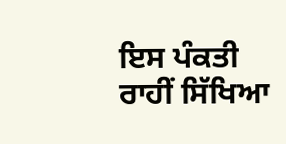ਇਸ ਪੰਕਤੀ ਰਾਹੀਂ ਸਿੱਖਿਆ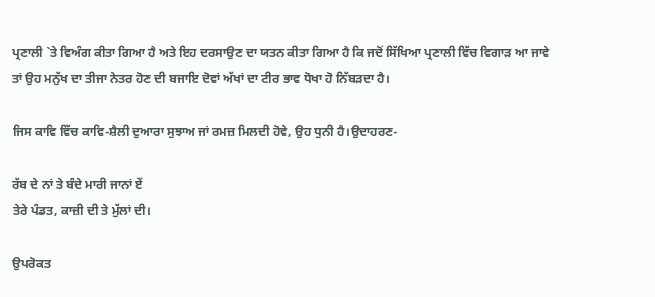ਪ੍ਰਣਾਲੀ `ਤੇ ਵਿਅੰਗ ਕੀਤਾ ਗਿਆ ਹੈ ਅਤੇ ਇਹ ਦਰਸਾਉਣ ਦਾ ਯਤਨ ਕੀਤਾ ਗਿਆ ਹੈ ਕਿ ਜਦੋਂ ਸਿੱਖਿਆ ਪ੍ਰਣਾਲੀ ਵਿੱਚ ਵਿਗਾੜ ਆ ਜਾਵੇ ਤਾਂ ਉਹ ਮਨੁੱਖ ਦਾ ਤੀਜਾ ਨੇਤਰ ਹੋਣ ਦੀ ਬਜਾਇ ਦੋਵਾਂ ਅੱਖਾਂ ਦਾ ਟੀਰ ਭਾਵ ਧੋਖਾ ਹੋ ਨਿੱਬੜਦਾ ਹੈ।

ਜਿਸ ਕਾਵਿ ਵਿੱਚ ਕਾਵਿ-ਸ਼ੈਲੀ ਦੁਆਰਾ ਸੁਝਾਅ ਜਾਂ ਰਮਜ਼ ਮਿਲਦੀ ਹੋਵੇ, ਉਹ ਧੁਨੀ ਹੈ।ਉਦਾਹਰਣ-

ਰੱਬ ਦੇ ਨਾਂ ਤੇ ਬੰਦੇ ਮਾਰੀ ਜਾਨਾਂ ਏਂ
ਤੇਰੇ ਪੰਡਤ, ਕਾਜ਼ੀ ਦੀ ਤੇ ਮੁੱਲਾਂ ਦੀ।

ਉਪਰੋਕਤ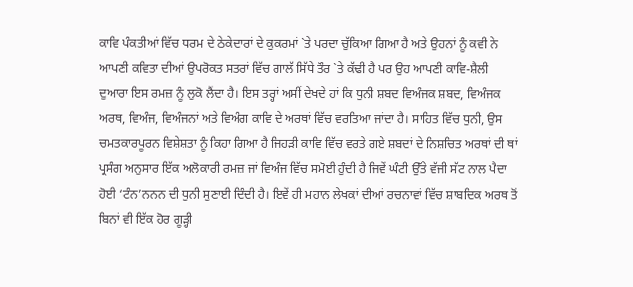ਕਾਵਿ ਪੰਕਤੀਆਂ ਵਿੱਚ ਧਰਮ ਦੇ ਠੇਕੇਦਾਰਾਂ ਦੇ ਕੁਕਰਮਾਂ `ਤੇ ਪਰਦਾ ਚੁੱਕਿਆ ਗਿਆ ਹੈ ਅਤੇ ਉਹਨਾਂ ਨੂੰ ਕਵੀ ਨੇ ਆਪਣੀ ਕਵਿਤਾ ਦੀਆਂ ਉਪਰੋਕਤ ਸਤਰਾਂ ਵਿੱਚ ਗਾਲੱ ਸਿੱਧੇ ਤੌਰ `ਤੇ ਕੱਢੀ ਹੈ ਪਰ ਉਹ ਆਪਣੀ ਕਾਵਿ-ਸ਼ੈਲੀ ਦੁਆਰਾ ਇਸ ਰਮਜ਼ ਨੂੰ ਲੁਕੋ ਲੈਂਦਾ ਹੈ। ਇਸ ਤਰ੍ਹਾਂ ਅਸੀਂ ਦੇਖਦੇ ਹਾਂ ਕਿ ਧੁਨੀ ਸ਼ਬਦ ਵਿਅੰਜਕ ਸ਼ਬਦ, ਵਿਅੰਜਕ ਅਰਥ, ਵਿਅੰਜ, ਵਿਅੰਜਨਾਂ ਅਤੇ ਵਿਅੰਗ ਕਾਵਿ ਦੇ ਅਰਥਾਂ ਵਿੱਚ ਵਰਤਿਆ ਜਾਂਦਾ ਹੈ। ਸਾਹਿਤ ਵਿੱਚ ਧੁਨੀ, ਉਸ ਚਮਤਕਾਰਪੂਰਨ ਵਿਸ਼ੇਸ਼ਤਾ ਨੂੰ ਕਿਹਾ ਗਿਆ ਹੈ ਜਿਹੜੀ ਕਾਵਿ ਵਿੱਚ ਵਰਤੇ ਗਏ ਸ਼ਬਦਾਂ ਦੇ ਨਿਸ਼ਚਿਤ ਅਰਥਾਂ ਦੀ ਥਾਂ ਪ੍ਰਸੰਗ ਅਨੁਸਾਰ ਇੱਕ ਅਲੋਕਾਰੀ ਰਮਜ਼ ਜਾਂ ਵਿਅੰਜ ਵਿੱਚ ਸਮੋਈ ਹੁੰਦੀ ਹੈ ਜਿਵੇਂ ਘੰਟੀ ਉੱਤੇ ਵੱਜੀ ਸੱਟ ਨਾਲ ਪੈਦਾ ਹੋਈ ‘ਟੰਨ’ਨਨਨ ਦੀ ਧੁਨੀ ਸੁਣਾਈ ਦਿੰਦੀ ਹੈ। ਇਵੇਂ ਹੀ ਮਹਾਨ ਲੇਖਕਾਂ ਦੀਆਂ ਰਚਨਾਵਾਂ ਵਿੱਚ ਸ਼ਾਬਦਿਕ ਅਰਥ ਤੋਂ ਬਿਨਾਂ ਵੀ ਇੱਕ ਹੋਰ ਗੂੜ੍ਹੀ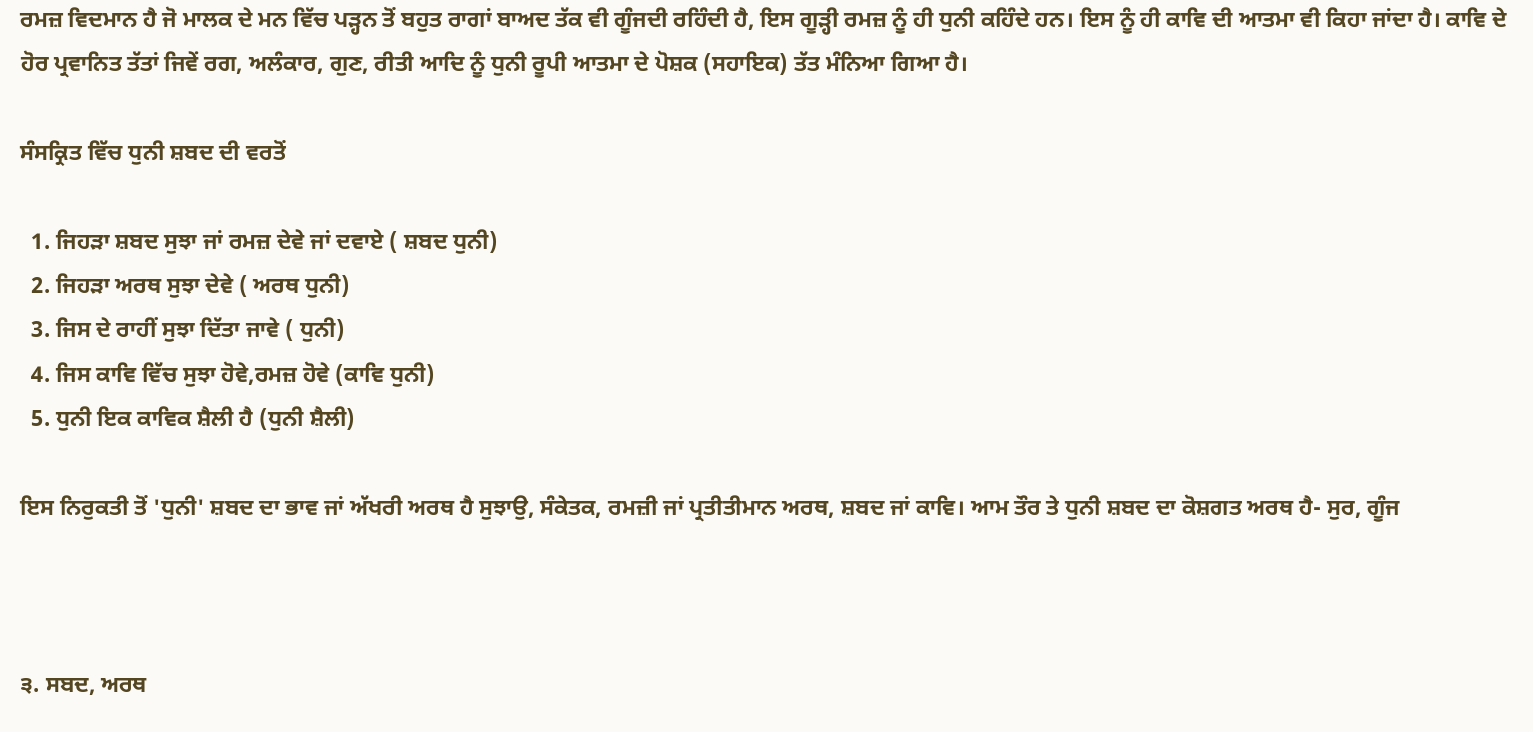ਰਮਜ਼ ਵਿਦਮਾਨ ਹੈ ਜੋ ਮਾਲਕ ਦੇ ਮਨ ਵਿੱਚ ਪੜ੍ਹਨ ਤੋਂ ਬਹੁਤ ਰਾਗਾਂ ਬਾਅਦ ਤੱਕ ਵੀ ਗੂੰਜਦੀ ਰਹਿੰਦੀ ਹੈ, ਇਸ ਗੂੜ੍ਹੀ ਰਮਜ਼ ਨੂੰ ਹੀ ਧੁਨੀ ਕਹਿੰਦੇ ਹਨ। ਇਸ ਨੂੰ ਹੀ ਕਾਵਿ ਦੀ ਆਤਮਾ ਵੀ ਕਿਹਾ ਜਾਂਦਾ ਹੈ। ਕਾਵਿ ਦੇ ਹੋਰ ਪ੍ਰਵਾਨਿਤ ਤੱਤਾਂ ਜਿਵੇਂ ਰਗ, ਅਲੰਕਾਰ, ਗੁਣ, ਰੀਤੀ ਆਦਿ ਨੂੰ ਧੁਨੀ ਰੂਪੀ ਆਤਮਾ ਦੇ ਪੋਸ਼ਕ (ਸਹਾਇਕ) ਤੱਤ ਮੰਨਿਆ ਗਿਆ ਹੈ।

ਸੰਸਕ੍ਰਿਤ ਵਿੱਚ ਧੁਨੀ ਸ਼ਬਦ ਦੀ ਵਰਤੋਂ

  1. ਜਿਹੜਾ ਸ਼ਬਦ ਸੁਝਾ ਜਾਂ ਰਮਜ਼ ਦੇਵੇ ਜਾਂ ਦਵਾਏ ( ਸ਼ਬਦ ਧੁਨੀ)
  2. ਜਿਹੜਾ ਅਰਥ ਸੁਝਾ ਦੇਵੇ ( ਅਰਥ ਧੁਨੀ)
  3. ਜਿਸ ਦੇ ਰਾਹੀਂ ਸੁਝਾ ਦਿੱਤਾ ਜਾਵੇ ( ਧੁਨੀ)
  4. ਜਿਸ ਕਾਵਿ ਵਿੱਚ ਸੁਝਾ ਹੋਵੇ,ਰਮਜ਼ ਹੋਵੇ (ਕਾਵਿ ਧੁਨੀ)
  5. ਧੁਨੀ ਇਕ ਕਾਵਿਕ ਸ਼ੈਲੀ ਹੈ (ਧੁਨੀ ਸ਼ੈਲੀ)

ਇਸ ਨਿਰੁਕਤੀ ਤੋਂ 'ਧੁਨੀ' ਸ਼ਬਦ ਦਾ ਭਾਵ ਜਾਂ ਅੱਖਰੀ ਅਰਥ ਹੈ ਸੁਝਾਉ, ਸੰਕੇਤਕ, ਰਮਜ਼ੀ ਜਾਂ ਪ੍ਰਤੀਤੀਮਾਨ ਅਰਥ, ਸ਼ਬਦ ਜਾਂ ਕਾਵਿ। ਆਮ ਤੌਰ ਤੇ ਧੁਨੀ ਸ਼ਬਦ ਦਾ ਕੋਸ਼ਗਤ ਅਰਥ ਹੈ- ਸੁਰ, ਗੂੰਜ



੩. ਸਬਦ, ਅਰਥ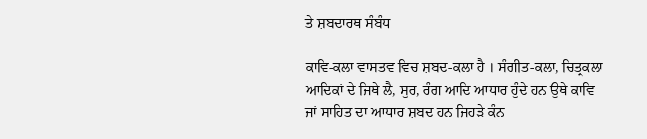ਤੇ ਸ਼ਬਦਾਰਥ ਸੰਬੰਧ

ਕਾਵਿ-ਕਲਾ ਵਾਸਤਵ ਵਿਚ ਸ਼ਬਦ-ਕਲਾ ਹੈ । ਸੰਗੀਤ-ਕਲਾ, ਚਿਤ੍ਰਕਲਾ ਆਦਿਕਾਂ ਦੇ ਜਿਥੇ ਲੈ, ਸੁਰ, ਰੰਗ ਆਦਿ ਆਧਾਰ ਹੁੰਦੇ ਹਨ ਉਥੇ ਕਾਵਿ ਜਾਂ ਸਾਹਿਤ ਦਾ ਆਧਾਰ ਸ਼ਬਦ ਹਨ ਜਿਹੜੇ ਕੰਨ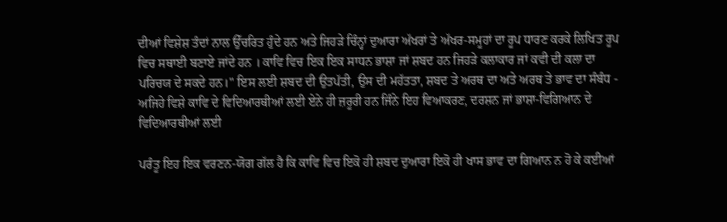ਦੀਆਂ ਵਿਸ਼ੇਸ਼ ਤੰਦਾਂ ਨਾਲ ਉੱਚਰਿਤ ਹੁੰਦੇ ਹਨ ਅਤੇ ਜਿਹੜੇ ਚਿੰਨ੍ਹਾਂ ਦੁਆਰਾ ਅੱਖਰਾਂ ਤੇ ਅੱਖਰ-ਸਮੂਹਾਂ ਦਾ ਰੂਪ ਧਾਰਣ ਕਰਕੇ ਲਿਖਿਤ ਰੂਪ ਵਿਚ ਸਥਾਈ ਬਣਾਏ ਜਾਂਦੇ ਹਨ । ਕਾਵਿ ਵਿਚ ਇਕ ਇਕ ਸਾਧਨ ਭਾਸ਼ਾ ਜਾਂ ਸ਼ਬਦ ਹਨ ਜਿਹੜੇ ਕਲਾਕਾਰ ਜਾਂ ਕਵੀ ਦੀ ਕਲਾ ਦਾ ਪਰਿਚਯ ਦੇ ਸਕਦੇ ਹਨ।" ਇਸ ਲਈ ਸ਼ਬਦ ਦੀ ਉਤਪੱਤੀ, ਉਸ ਦੀ ਮਹੱਤਤਾ, ਸ਼ਬਦ ਤੇ ਅਰਥ ਦਾ ਅਤੇ ਅਰਥ ਤੇ ਭਾਵ ਦਾ ਸੰਬੰਧ - ਅਜਿਹੇ ਵਿਸ਼ੇ ਕਾਵਿ ਦੇ ਵਿਦਿਆਰਥੀਆਂ ਲਈ ਏਨੇ ਹੀ ਜ਼ਰੂਰੀ ਹਨ ਜਿੰਨੇ ਇਹ ਵਿਆਕਰਣ, ਦਰਸ਼ਨ ਜਾਂ ਭਾਸ਼ਾ-ਵਿਗਿਆਨ ਦੇ ਵਿਦਿਆਰਥੀਆਂ ਲਈ

ਪਰੰਤੂ ਇਹ ਇਕ ਵਰਣਨ-ਯੋਗ ਗੱਲ ਹੈ ਕਿ ਕਾਵਿ ਵਿਚ ਇਕੋ ਹੀ ਸ਼ਬਦ ਦੁਆਰਾ ਇਕੋ ਹੀ ਖਾਸ ਭਾਵ ਦਾ ਗਿਆਨ ਨ ਹੋ ਕੇ ਕਈਆਂ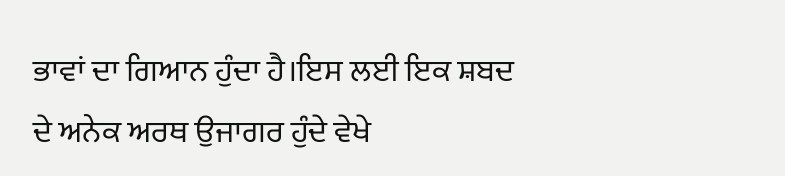ਭਾਵਾਂ ਦਾ ਗਿਆਨ ਹੁੰਦਾ ਹੈ।ਇਸ ਲਈ ਇਕ ਸ਼ਬਦ ਦੇ ਅਨੇਕ ਅਰਥ ਉਜਾਗਰ ਹੁੰਦੇ ਵੇਖੇ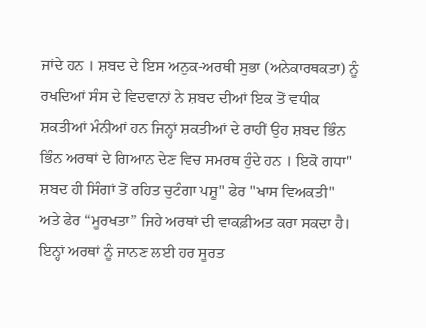ਜਾਂਦੇ ਹਨ । ਸ਼ਬਦ ਦੇ ਇਸ ਅਨੁਕ-ਅਰਥੀ ਸੁਭਾ (ਅਨੇਕਾਰਥਕਤਾ) ਨੂੰ ਰਖਦਿਆਂ ਸੰਸ ਦੇ ਵਿਦਵਾਨਾਂ ਨੇ ਸ਼ਬਦ ਦੀਆਂ ਇਕ ਤੋਂ ਵਧੀਕ ਸ਼ਕਤੀਆਂ ਮੰਨੀਆਂ ਹਨ ਜਿਨ੍ਹਾਂ ਸ਼ਕਤੀਆਂ ਦੇ ਰਾਹੀਂ ਉਹ ਸ਼ਬਦ ਭਿੰਨ ਭਿੰਨ ਅਰਥਾਂ ਦੇ ਗਿਆਨ ਦੇਣ ਵਿਚ ਸਮਰਥ ਹੁੰਦੇ ਹਨ । ਇਕੋ ਗਧਾ" ਸ਼ਬਦ ਹੀ ਸਿੰਗਾਂ ਤੋਂ ਰਹਿਤ ਚੁਟੰਗਾ ਪਸ਼ੂ" ਫੇਰ "ਖਾਸ ਵਿਅਕਤੀ" ਅਤੇ ਫੇਰ “ਮੂਰਖਤਾ” ਜਿਹੇ ਅਰਥਾਂ ਦੀ ਵਾਕਫ਼ੀਅਤ ਕਰਾ ਸਕਦਾ ਹੈ। ਇਨ੍ਹਾਂ ਅਰਥਾਂ ਨੂੰ ਜਾਨਣ ਲਈ ਹਰ ਸੂਰਤ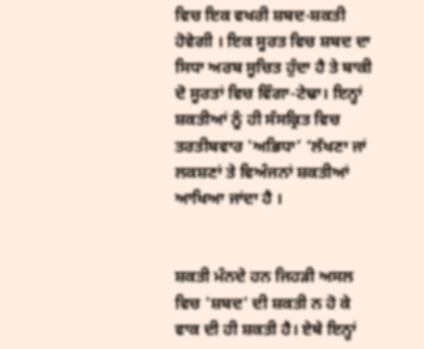ਵਿਚ ਇਕ ਵਖਰੀ ਸ਼ਬਦ-ਸ਼ਕਤੀ ਹੋਵੇਗੀ । ਇਕ ਸੂਰਤ ਵਿਚ ਸ਼ਬਦ ਦਾ ਸਿਧਾ ਅਰਬ ਸੂਚਿਤ ਹੁੰਦਾ ਹੈ ਤੇ ਬਾਕੀ ਦੋ ਸੂਰਤਾਂ ਵਿਚ ਵਿੰਗਾ-ਟੇਢਾ। ਇਨ੍ਹਾਂ ਸ਼ਕਤੀਆਂ ਨੂੰ ਹੀ ਸੰਸਕ੍ਰਿਤ ਵਿਚ ਤਰਤੀਬਵਾਰ 'ਅਭਿਧਾ’ ‘ਲੱਖਣਾ ਜਾਂ ਲਕਸ਼ਣਾਂ ਤੇ ਵਿਅੰਜਨਾਂ ਸ਼ਕਤੀਆਂ ਆਖਿਆ ਜਾਂਦਾ ਹੈ ।


ਸ਼ਕਤੀ ਮੰਨਦੇ ਹਨ ਜਿਹੜੀ ਅਸਲ ਵਿਚ 'ਸ਼ਬਦ' ਦੀ ਸ਼ਕਤੀ ਨ ਹੋ ਕੇ ਵਾਕ ਦੀ ਹੀ ਸ਼ਕਤੀ ਹੈ। ਏਥੇ ਇਨ੍ਹਾਂ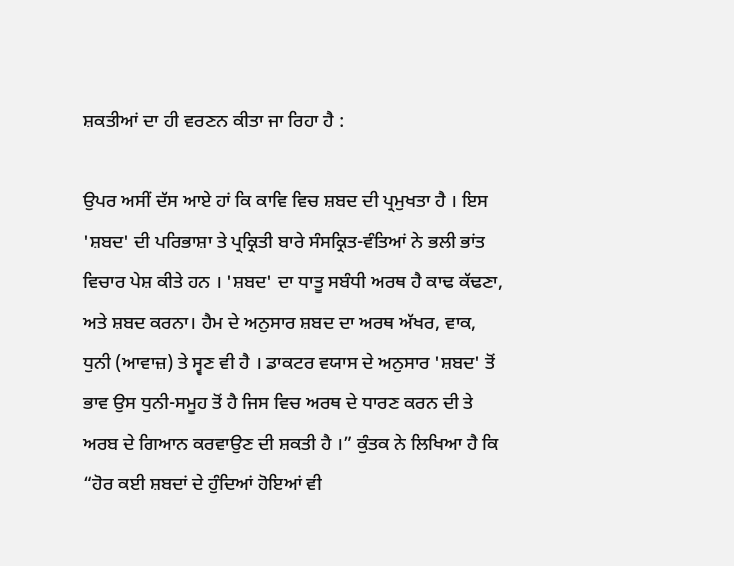ਸ਼ਕਤੀਆਂ ਦਾ ਹੀ ਵਰਣਨ ਕੀਤਾ ਜਾ ਰਿਹਾ ਹੈ :

ਉਪਰ ਅਸੀਂ ਦੱਸ ਆਏ ਹਾਂ ਕਿ ਕਾਵਿ ਵਿਚ ਸ਼ਬਦ ਦੀ ਪ੍ਰਮੁਖਤਾ ਹੈ । ਇਸ 'ਸ਼ਬਦ' ਦੀ ਪਰਿਭਾਸ਼ਾ ਤੇ ਪ੍ਰਕ੍ਰਿਤੀ ਬਾਰੇ ਸੰਸਕ੍ਰਿਤ-ਵੰਤਿਆਂ ਨੇ ਭਲੀ ਭਾਂਤ ਵਿਚਾਰ ਪੇਸ਼ ਕੀਤੇ ਹਨ । 'ਸ਼ਬਦ' ਦਾ ਧਾਤੂ ਸਬੰਧੀ ਅਰਥ ਹੈ ਕਾਢ ਕੱਢਣਾ, ਅਤੇ ਸ਼ਬਦ ਕਰਨਾ। ਹੈਮ ਦੇ ਅਨੁਸਾਰ ਸ਼ਬਦ ਦਾ ਅਰਥ ਅੱਖਰ, ਵਾਕ, ਧੁਨੀ (ਆਵਾਜ਼) ਤੇ ਸ੍ਵਣ ਵੀ ਹੈ । ਡਾਕਟਰ ਵਯਾਸ ਦੇ ਅਨੁਸਾਰ 'ਸ਼ਬਦ' ਤੋਂ ਭਾਵ ਉਸ ਧੁਨੀ-ਸਮੂਹ ਤੋਂ ਹੈ ਜਿਸ ਵਿਚ ਅਰਥ ਦੇ ਧਾਰਣ ਕਰਨ ਦੀ ਤੇ ਅਰਬ ਦੇ ਗਿਆਨ ਕਰਵਾਉਣ ਦੀ ਸ਼ਕਤੀ ਹੈ ।” ਕੁੰਤਕ ਨੇ ਲਿਖਿਆ ਹੈ ਕਿ “ਹੋਰ ਕਈ ਸ਼ਬਦਾਂ ਦੇ ਹੁੰਦਿਆਂ ਹੋਇਆਂ ਵੀ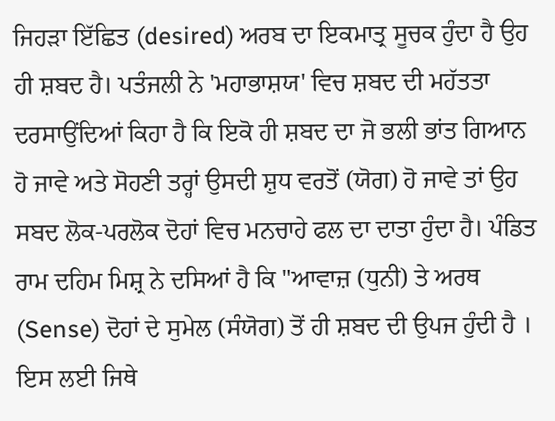ਜਿਹੜਾ ਇੱਛਿਤ (desired) ਅਰਬ ਦਾ ਇਕਮਾਤ੍ਰ ਸੂਚਕ ਹੁੰਦਾ ਹੈ ਉਹ ਹੀ ਸ਼ਬਦ ਹੈ। ਪਤੰਜਲੀ ਨੇ 'ਮਹਾਭਾਸ਼ਯ' ਵਿਚ ਸ਼ਬਦ ਦੀ ਮਹੱਤਤਾ ਦਰਸਾਉਂਦਿਆਂ ਕਿਹਾ ਹੈ ਕਿ ਇਕੋ ਹੀ ਸ਼ਬਦ ਦਾ ਜੋ ਭਲੀ ਭਾਂਤ ਗਿਆਨ ਹੋ ਜਾਵੇ ਅਤੇ ਸੋਹਣੀ ਤਰ੍ਹਾਂ ਉਸਦੀ ਸ਼ੁਧ ਵਰਤੋਂ (ਯੋਗ) ਹੋ ਜਾਵੇ ਤਾਂ ਉਹ ਸਬਦ ਲੋਕ-ਪਰਲੋਕ ਦੋਹਾਂ ਵਿਚ ਮਨਚਾਹੇ ਫਲ ਦਾ ਦਾਤਾ ਹੁੰਦਾ ਹੈ। ਪੰਡਿਤ ਰਾਮ ਦਹਿਮ ਮਿਸ਼੍ਰ ਨੇ ਦਸਿਆਂ ਹੈ ਕਿ "ਆਵਾਜ਼ (ਧੁਨੀ) ਤੇ ਅਰਥ (Sense) ਦੋਹਾਂ ਦੇ ਸੁਮੇਲ (ਸੰਯੋਗ) ਤੋਂ ਹੀ ਸ਼ਬਦ ਦੀ ਉਪਜ ਹੁੰਦੀ ਹੈ । ਇਸ ਲਈ ਜਿਥੇ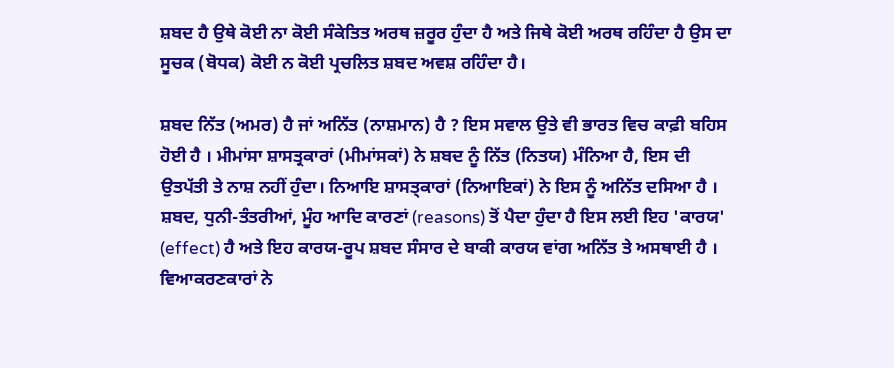ਸ਼ਬਦ ਹੈ ਉਥੇ ਕੋਈ ਨਾ ਕੋਈ ਸੰਕੇਤਿਤ ਅਰਥ ਜ਼ਰੂਰ ਹੁੰਦਾ ਹੈ ਅਤੇ ਜਿਥੇ ਕੋਈ ਅਰਥ ਰਹਿੰਦਾ ਹੈ ਉਸ ਦਾ ਸੂਚਕ (ਬੋਧਕ) ਕੋਈ ਨ ਕੋਈ ਪ੍ਰਚਲਿਤ ਸ਼ਬਦ ਅਵਸ਼ ਰਹਿੰਦਾ ਹੈ।

ਸ਼ਬਦ ਨਿੱਤ (ਅਮਰ) ਹੈ ਜਾਂ ਅਨਿੱਤ (ਨਾਸ਼ਮਾਨ) ਹੈ ? ਇਸ ਸਵਾਲ ਉਤੇ ਵੀ ਭਾਰਤ ਵਿਚ ਕਾਫ਼ੀ ਬਹਿਸ ਹੋਈ ਹੈ । ਮੀਮਾਂਸਾ ਸ਼ਾਸਤ੍ਰਕਾਰਾਂ (ਮੀਮਾਂਸਕਾਂ) ਨੇ ਸ਼ਬਦ ਨੂੰ ਨਿੱਤ (ਨਿਤਯ) ਮੰਨਿਆ ਹੈ, ਇਸ ਦੀ ਉਤਪੱਤੀ ਤੇ ਨਾਸ਼ ਨਹੀਂ ਹੁੰਦਾ। ਨਿਆਇ ਸ਼ਾਸਤ੍ਕਾਰਾਂ (ਨਿਆਇਕਾਂ) ਨੇ ਇਸ ਨੂੰ ਅਨਿੱਤ ਦਸਿਆ ਹੈ । ਸ਼ਬਦ, ਧੁਨੀ-ਤੰਤਰੀਆਂ, ਮੂੰਹ ਆਦਿ ਕਾਰਣਾਂ (reasons) ਤੋਂ ਪੈਦਾ ਹੁੰਦਾ ਹੈ ਇਸ ਲਈ ਇਹ 'ਕਾਰਯ' (effect) ਹੈ ਅਤੇ ਇਹ ਕਾਰਯ-ਰੂਪ ਸ਼ਬਦ ਸੰਸਾਰ ਦੇ ਬਾਕੀ ਕਾਰਯ ਵਾਂਗ ਅਨਿੱਤ ਤੇ ਅਸਥਾਈ ਹੈ । ਵਿਆਕਰਣਕਾਰਾਂ ਨੇ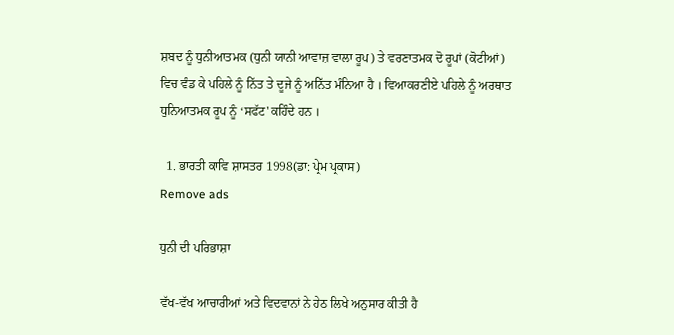ਸ਼ਬਦ ਨੂੰ ਧੁਨੀਆਤਮਕ (ਧੁਨੀ ਯਾਨੀ ਆਵਾਜ਼ ਵਾਲਾ ਰੂਪ) ਤੇ ਵਰਣਾਤਮਕ ਦੋ ਰੂਪਾਂ (ਕੋਟੀਆਂ) ਵਿਚ ਵੰਡ ਕੇ ਪਹਿਲੇ ਨੂੰ ਨਿੱਤ ਤੇ ਦੂਜੇ ਨੂੰ ਅਨਿੱਤ ਮੰਨਿਆ ਹੈ । ਵਿਆਕਰਣੀਏ ਪਹਿਲੇ ਨੂੰ ਅਰਥਾਤ ਧੁਨਿਆਤਮਕ ਰੂਪ ਨੂੰ ‘ਸਫੱਟ' ਕਹਿੰਦੇ ਹਨ ।

  1. ਭਾਰਤੀ ਕਾਵਿ ਸ਼ਾਸਤਰ 1998(ਡਾ: ਪ੍ਰੇਮ ਪ੍ਰਕਾਸ)
Remove ads

ਧੁਨੀ ਦੀ ਪਰਿਭਾਸ਼ਾ

ਵੱਖ-ਵੱਖ ਆਚਾਰੀਆਂ ਅਤੇ ਵਿਦਵਾਨਾਂ ਨੇ ਹੇਠ ਲਿਖੇ ਅਨੁਸਾਰ ਕੀਤੀ ਹੈ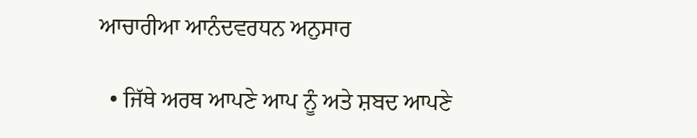ਆਚਾਰੀਆ ਆਨੰਦਵਰਧਨ ਅਨੁਸਾਰ

  • ਜਿੱਥੇ ਅਰਥ ਆਪਣੇ ਆਪ ਨੂੰ ਅਤੇ ਸ਼ਬਦ ਆਪਣੇ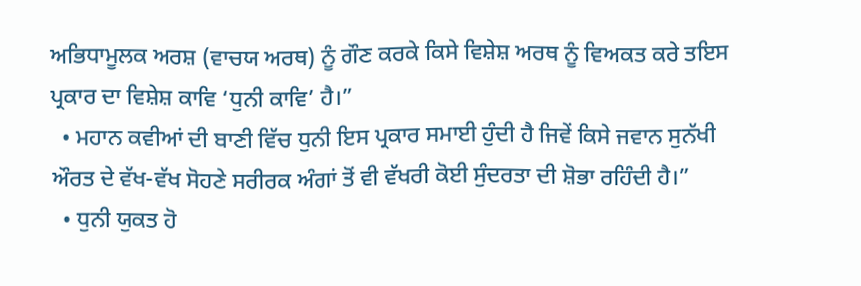ਅਭਿਧਾਮੂਲਕ ਅਰਸ਼ (ਵਾਚਯ ਅਰਥ) ਨੂੰ ਗੌਣ ਕਰਕੇ ਕਿਸੇ ਵਿਸ਼ੇਸ਼ ਅਰਥ ਨੂੰ ਵਿਅਕਤ ਕਰੇ ਤਇਸ ਪ੍ਰਕਾਰ ਦਾ ਵਿਸ਼ੇਸ਼ ਕਾਵਿ ‘ਧੁਨੀ ਕਾਵਿ’ ਹੈ।”
  • ਮਹਾਨ ਕਵੀਆਂ ਦੀ ਬਾਣੀ ਵਿੱਚ ਧੁਨੀ ਇਸ ਪ੍ਰਕਾਰ ਸਮਾਈ ਹੁੰਦੀ ਹੈ ਜਿਵੇਂ ਕਿਸੇ ਜਵਾਨ ਸੁਨੱਖੀ ਔਰਤ ਦੇ ਵੱਖ-ਵੱਖ ਸੋਹਣੇ ਸਰੀਰਕ ਅੰਗਾਂ ਤੋਂ ਵੀ ਵੱਖਰੀ ਕੋਈ ਸੁੰਦਰਤਾ ਦੀ ਸ਼ੋਭਾ ਰਹਿੰਦੀ ਹੈ।”
  • ਧੁਨੀ ਯੁਕਤ ਹੋ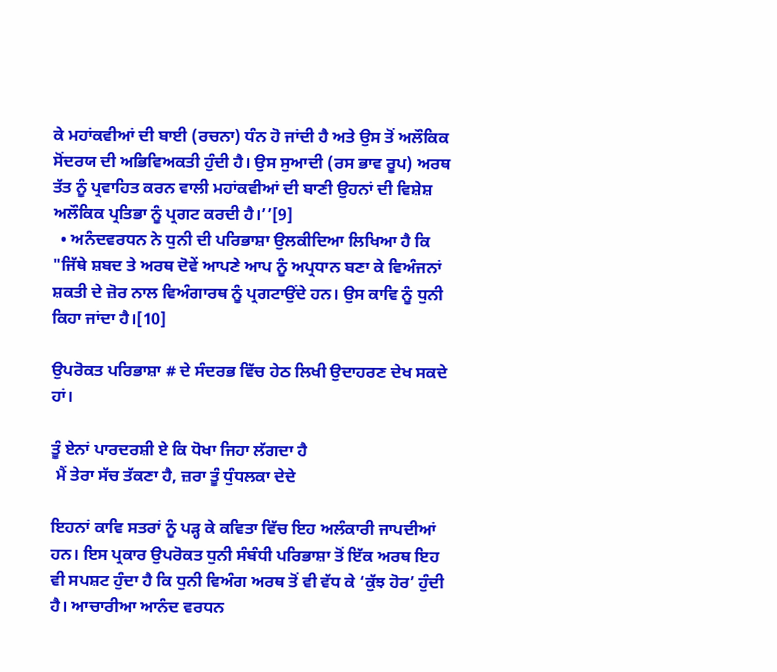ਕੇ ਮਹਾਂਕਵੀਆਂ ਦੀ ਬਾਈ (ਰਚਨਾ) ਧੰਨ ਹੋ ਜਾਂਦੀ ਹੈ ਅਤੇ ਉਸ ਤੋਂ ਅਲੌਕਿਕ ਸੋਂਦਰਯ ਦੀ ਅਭਿਵਿਅਕਤੀ ਹੁੰਦੀ ਹੈ। ਉਸ ਸੁਆਦੀ (ਰਸ ਭਾਵ ਰੂਪ) ਅਰਥ ਤੱਤ ਨੂੰ ਪ੍ਰਵਾਹਿਤ ਕਰਨ ਵਾਲੀ ਮਹਾਂਕਵੀਆਂ ਦੀ ਬਾਣੀ ਉਹਨਾਂ ਦੀ ਵਿਸ਼ੇਸ਼ ਅਲੌਕਿਕ ਪ੍ਰਤਿਭਾ ਨੂੰ ਪ੍ਰਗਟ ਕਰਦੀ ਹੈ।’’[9]
  • ਅਨੰਦਵਰਧਨ ਨੇ ਧੁਨੀ ਦੀ ਪਰਿਭਾਸ਼ਾ ਉਲਕੀਦਿਆ ਲਿਖਿਆ ਹੈ ਕਿ "ਜਿੱਥੇ ਸ਼ਬਦ ਤੇ ਅਰਥ ਦੋਵੇਂ ਆਪਣੇ ਆਪ ਨੂੰ ਅਪ੍ਰਧਾਨ ਬਣਾ ਕੇ ਵਿਅੰਜਨਾਂ ਸ਼ਕਤੀ ਦੇ ਜ਼ੋਰ ਨਾਲ ਵਿਅੰਗਾਰਥ ਨੂੰ ਪ੍ਰਗਟਾਉਂਦੇ ਹਨ। ਉਸ ਕਾਵਿ ਨੂੰ ਧੁਨੀ ਕਿਹਾ ਜਾਂਦਾ ਹੈ।[10]

ਉਪਰੋਕਤ ਪਰਿਭਾਸ਼ਾ # ਦੇ ਸੰਦਰਭ ਵਿੱਚ ਹੇਠ ਲਿਖੀ ਉਦਾਹਰਣ ਦੇਖ ਸਕਦੇ ਹਾਂ।

ਤੂੰ ਏਨਾਂ ਪਾਰਦਰਸ਼ੀ ਏ ਕਿ ਧੋਖਾ ਜਿਹਾ ਲੱਗਦਾ ਹੈ
 ਮੈਂ ਤੇਰਾ ਸੱਚ ਤੱਕਣਾ ਹੈ, ਜ਼ਰਾ ਤੂੰ ਧੁੰਧਲਕਾ ਦੇਦੇ

ਇਹਨਾਂ ਕਾਵਿ ਸਤਰਾਂ ਨੂੰ ਪੜ੍ਹ ਕੇ ਕਵਿਤਾ ਵਿੱਚ ਇਹ ਅਲੰਕਾਰੀ ਜਾਪਦੀਆਂ ਹਨ। ਇਸ ਪ੍ਰਕਾਰ ਉਪਰੋਕਤ ਧੁਨੀ ਸੰਬੰਧੀ ਪਰਿਭਾਸ਼ਾ ਤੋਂ ਇੱਕ ਅਰਥ ਇਹ ਵੀ ਸਪਸ਼ਟ ਹੁੰਦਾ ਹੈ ਕਿ ਧੁਨੀ ਵਿਅੰਗ ਅਰਥ ਤੋਂ ਵੀ ਵੱਧ ਕੇ ‘ਕੁੱਝ ਹੋਰ’ ਹੁੰਦੀ ਹੈ। ਆਚਾਰੀਆ ਆਨੰਦ ਵਰਧਨ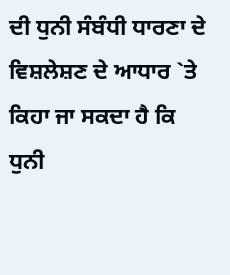ਦੀ ਧੁਨੀ ਸੰਬੰਧੀ ਧਾਰਣਾ ਦੇ ਵਿਸ਼ਲੇਸ਼ਣ ਦੇ ਆਧਾਰ `ਤੇ ਕਿਹਾ ਜਾ ਸਕਦਾ ਹੈ ਕਿ ਧੁਨੀ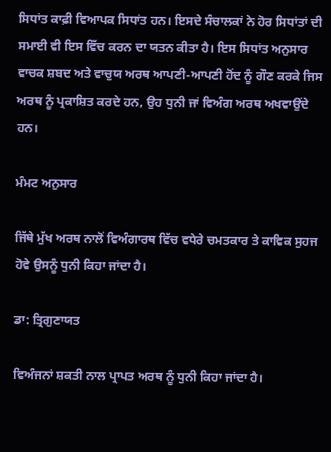ਸਿਧਾਂਤ ਕਾਫ਼ੀ ਵਿਆਪਕ ਸਿਧਾਂਤ ਹਨ। ਇਸਦੇ ਸੰਚਾਲਕਾਂ ਨੇ ਹੋਰ ਸਿਧਾਂਤਾਂ ਦੀ ਸਮਾਈ ਵੀ ਇਸ ਵਿੱਚ ਕਰਨ ਦਾ ਯਤਨ ਕੀਤਾ ਹੈ। ਇਸ ਸਿਧਾਂਤ ਅਨੁਸਾਰ ਵਾਚਕ ਸ਼ਬਦ ਅਤੇ ਵਾਚੁਯ ਅਰਥ ਆਪਣੀ-ਆਪਣੀ ਹੋਂਦ ਨੂੰ ਗੌਣ ਕਰਕੇ ਜਿਸ ਅਰਥ ਨੂੰ ਪ੍ਰਕਾਸ਼ਿਤ ਕਰਦੇ ਹਨ, ਉਹ ਧੁਨੀ ਜਾਂ ਵਿਅੰਗ ਅਰਥ ਅਖਵਾਉਂਦੇ ਹਨ।

ਮੰਮਟ ਅਨੁਸਾਰ

ਜਿੱਥੇ ਮੁੱਖ ਅਰਥ ਨਾਲੋਂ ਵਿਅੰਗਾਰਥ ਵਿੱਚ ਵਧੇਰੇ ਚਮਤਕਾਰ ਤੇ ਕਾਵਿਕ ਸੁਹਜ ਹੋਵੇ ਉਸਨੂੰ ਧੁਨੀ ਕਿਹਾ ਜਾਂਦਾ ਹੈ।

ਡਾ: ਤ੍ਰਿਗੁਣਾਯਤ

ਵਿਅੰਜਨਾਂ ਸ਼ਕਤੀ ਨਾਲ ਪ੍ਰਾਪਤ ਅਰਥ ਨੂੰ ਧੁਨੀ ਕਿਹਾ ਜਾਂਦਾ ਹੈ।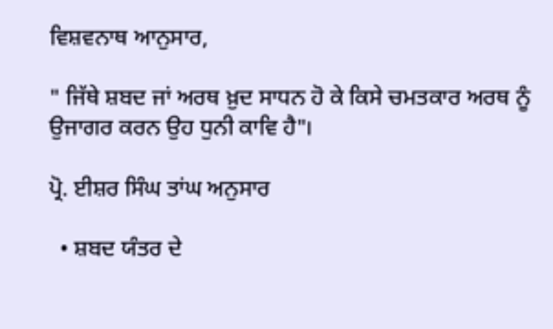ਵਿਸ਼ਵਨਾਥ ਆਨੁਸਾਰ,

" ਜਿੱਥੇ ਸ਼ਬਦ ਜਾਂ ਅਰਥ ਖ਼ੁਦ ਸਾਧਨ ਹੋ ਕੇ ਕਿਸੇ ਚਮਤਕਾਰ ਅਰਥ ਨੂੰ ਉਜਾਗਰ ਕਰਨ ਉਹ ਧੁਨੀ ਕਾਵਿ ਹੈ"।

ਪ੍ਰੋ. ਈਸ਼ਰ ਸਿੰਘ ਤਾਂਘ ਅਨੁਸਾਰ

  • ਸ਼ਬਦ ਯੰਤਰ ਦੇ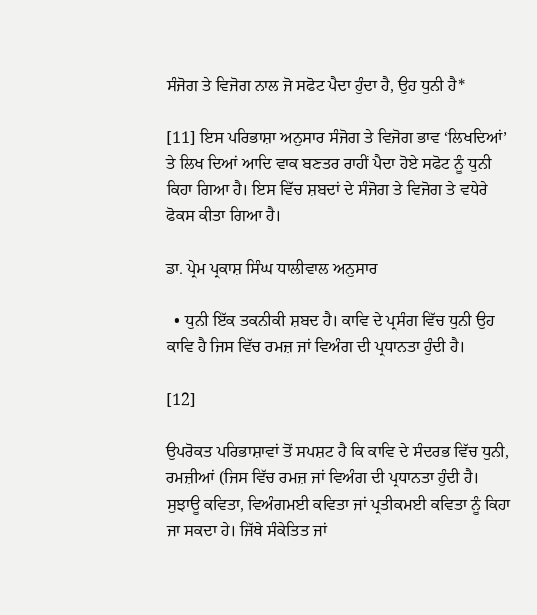ਸੰਜੋਗ ਤੇ ਵਿਜੋਗ ਨਾਲ ਜੋ ਸਫੋਟ ਪੈਦਾ ਹੁੰਦਾ ਹੈ, ਉਹ ਧੁਨੀ ਹੈ*

[11] ਇਸ ਪਰਿਭਾਸ਼ਾ ਅਨੁਸਾਰ ਸੰਜੋਗ ਤੇ ਵਿਜੋਗ ਭਾਵ ‘ਲਿਖਦਿਆਂ’ ਤੇ ਲਿਖ ਦਿਆਂ ਆਦਿ ਵਾਕ ਬਣਤਰ ਰਾਹੀਂ ਪੈਦਾ ਹੋਏ ਸਫੋਟ ਨੂੰ ਧੁਨੀ ਕਿਹਾ ਗਿਆ ਹੈ। ਇਸ ਵਿੱਚ ਸ਼ਬਦਾਂ ਦੇ ਸੰਜੋਗ ਤੇ ਵਿਜੋਗ ਤੇ ਵਧੇਰੇ ਫੋਕਸ ਕੀਤਾ ਗਿਆ ਹੈ।

ਡਾ. ਪ੍ਰੇਮ ਪ੍ਰਕਾਸ਼ ਸਿੰਘ ਧਾਲੀਵਾਲ ਅਨੁਸਾਰ

  • ਧੁਨੀ ਇੱਕ ਤਕਨੀਕੀ ਸ਼ਬਦ ਹੈ। ਕਾਵਿ ਦੇ ਪ੍ਰਸੰਗ ਵਿੱਚ ਧੁਨੀ ਉਹ ਕਾਵਿ ਹੈ ਜਿਸ ਵਿੱਚ ਰਮਜ਼ ਜਾਂ ਵਿਅੰਗ ਦੀ ਪ੍ਰਧਾਨਤਾ ਹੁੰਦੀ ਹੈ।

[12]

ਉਪਰੋਕਤ ਪਰਿਭਾਸ਼ਾਵਾਂ ਤੋਂ ਸਪਸ਼ਟ ਹੈ ਕਿ ਕਾਵਿ ਦੇ ਸੰਦਰਭ ਵਿੱਚ ਧੁਨੀ, ਰਮਜ਼ੀਆਂ (ਜਿਸ ਵਿੱਚ ਰਮਜ਼ ਜਾਂ ਵਿਅੰਗ ਦੀ ਪ੍ਰਧਾਨਤਾ ਹੁੰਦੀ ਹੈ। ਸੁਝਾਊ ਕਵਿਤਾ, ਵਿਅੰਗਮਈ ਕਵਿਤਾ ਜਾਂ ਪ੍ਰਤੀਕਮਈ ਕਵਿਤਾ ਨੂੰ ਕਿਹਾ ਜਾ ਸਕਦਾ ਹੇ। ਜਿੱਥੇ ਸੰਕੇਤਿਤ ਜਾਂ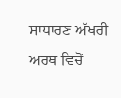ਸਾਧਾਰਣ ਅੱਖਰੀ ਅਰਥ ਵਿਚੋਂ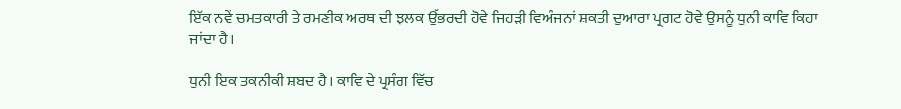ਇੱਕ ਨਵੇਂ ਚਮਤਕਾਰੀ ਤੇ ਰਮਣੀਕ ਅਰਥ ਦੀ ਝਲਕ ਉੱਭਰਦੀ ਹੋਵੇ ਜਿਹੜੀ ਵਿਅੰਜਨਾਂ ਸ਼ਕਤੀ ਦੁਆਰਾ ਪ੍ਰਗਟ ਹੋਵੇ ਉਸਨੂੰ ਧੁਨੀ ਕਾਵਿ ਕਿਹਾ ਜਾਂਦਾ ਹੈ।

ਧੁਨੀ ਇਕ ਤਕਨੀਕੀ ਸ਼ਬਦ ਹੈ। ਕਾਵਿ ਦੇ ਪ੍ਰਸੰਗ ਵਿੱਚ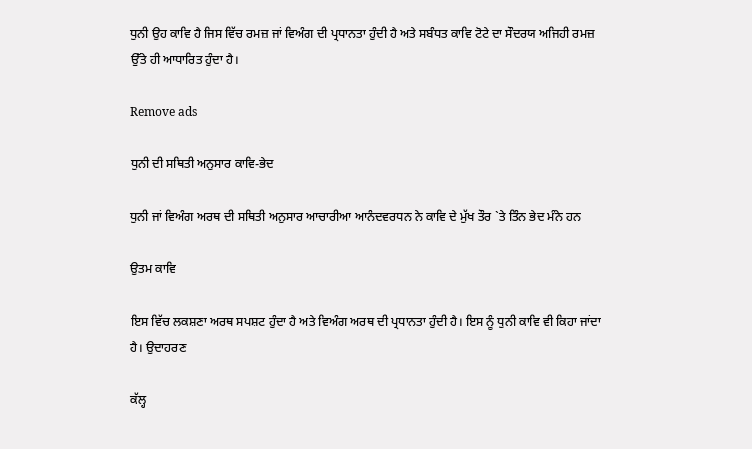ਧੁਨੀ ਉਹ ਕਾਵਿ ਹੈ ਜਿਸ ਵਿੱਚ ਰਮਜ਼ ਜਾਂ ਵਿਅੰਗ ਦੀ ਪ੍ਰਧਾਨਤਾ ਹੁੰਦੀ ਹੈ ਅਤੇ ਸਬੰਧਤ ਕਾਵਿ ਟੋਟੇ ਦਾ ਸੌਦਰਯ ਅਜਿਹੀ ਰਮਜ਼ ਉੱਤੇ ਹੀ ਆਧਾਰਿਤ ਹੁੰਦਾ ਹੈ।

Remove ads

ਧੁਨੀ ਦੀ ਸਥਿਤੀ ਅਨੁਸਾਰ ਕਾਵਿ-ਭੇਦ

ਧੁਨੀ ਜਾਂ ਵਿਅੰਗ ਅਰਥ ਦੀ ਸਥਿਤੀ ਅਨੁਸਾਰ ਆਚਾਰੀਆ ਆਨੰਦਵਰਧਨ ਨੇ ਕਾਵਿ ਦੇ ਮੁੱਖ ਤੌਰ `ਤੇ ਤਿੰਨ ਭੇਦ ਮੰਨੇ ਹਨ

ਉਤਮ ਕਾਵਿ

ਇਸ ਵਿੱਚ ਲਕਸ਼ਣਾ ਅਰਥ ਸਪਸ਼ਟ ਹੁੰਦਾ ਹੈ ਅਤੇ ਵਿਅੰਗ ਅਰਥ ਦੀ ਪ੍ਰਧਾਨਤਾ ਹੁੰਦੀ ਹੈ। ਇਸ ਨੂੰ ਧੁਨੀ ਕਾਵਿ ਵੀ ਕਿਹਾ ਜਾਂਦਾ ਹੈ। ਉਦਾਹਰਣ

ਕੱਲ੍ਹ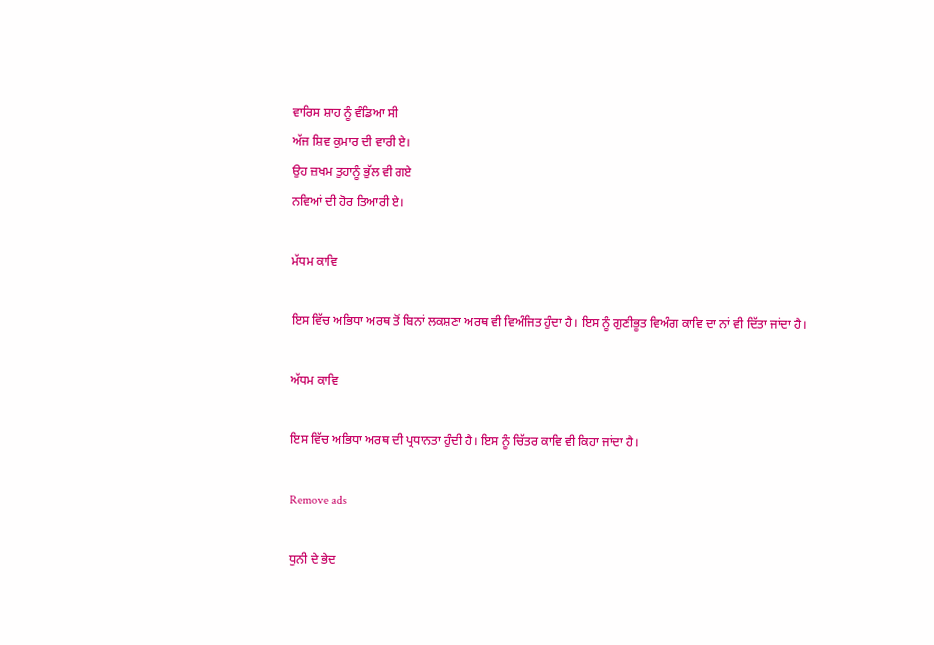ਵਾਰਿਸ ਸ਼ਾਹ ਨੂੰ ਵੰਡਿਆ ਸੀ
ਅੱਜ ਸ਼ਿਵ ਕੁਮਾਰ ਦੀ ਵਾਰੀ ਏ।
ਉਹ ਜ਼ਖਮ ਤੁਹਾਨੂੰ ਭੁੱਲ ਵੀ ਗਏ
ਨਵਿਆਂ ਦੀ ਹੋਰ ਤਿਆਰੀ ਏ।

ਮੱਧਮ ਕਾਵਿ

ਇਸ ਵਿੱਚ ਅਭਿਧਾ ਅਰਥ ਤੋਂ ਬਿਨਾਂ ਲਕਸ਼ਣਾ ਅਰਥ ਵੀ ਵਿਅੰਜਿਤ ਹੁੰਦਾ ਹੈ। ਇਸ ਨੂੰ ਗੁਣੀਭੂਤ ਵਿਅੰਗ ਕਾਵਿ ਦਾ ਨਾਂ ਵੀ ਦਿੱਤਾ ਜਾਂਦਾ ਹੈ।

ਅੱਧਮ ਕਾਵਿ

ਇਸ ਵਿੱਚ ਅਭਿਧਾ ਅਰਥ ਦੀ ਪ੍ਰਧਾਨਤਾ ਹੁੰਦੀ ਹੈ। ਇਸ ਨੂੰ ਚਿੱਤਰ ਕਾਵਿ ਵੀ ਕਿਹਾ ਜਾਂਦਾ ਹੈ।

Remove ads

ਧੁਨੀ ਦੇ ਭੇਦ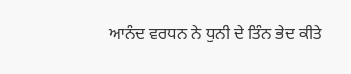ਆਨੰਦ ਵਰਧਨ ਨੇ ਧੁਨੀ ਦੇ ਤਿੰਨ ਭੇਦ ਕੀਤੇ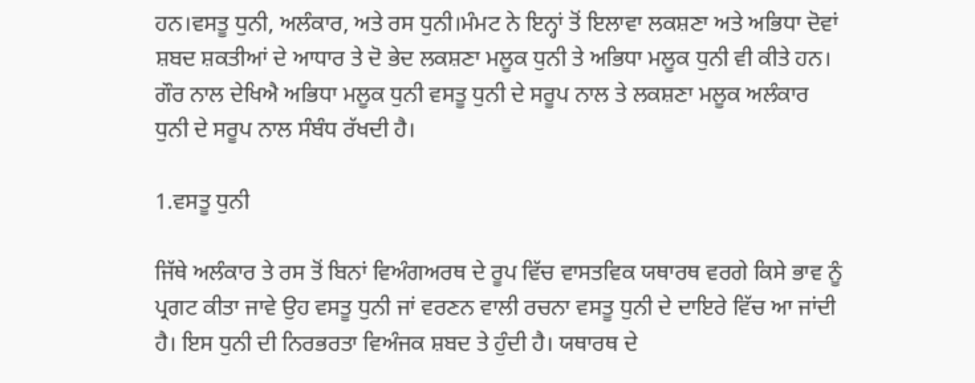ਹਨ।ਵਸਤੂ ਧੁਨੀ, ਅਲੰਕਾਰ, ਅਤੇ ਰਸ ਧੁਨੀ।ਮੰਮਟ ਨੇ ਇਨ੍ਹਾਂ ਤੋਂ ਇਲਾਵਾ ਲਕਸ਼ਣਾ ਅਤੇ ਅਭਿਧਾ ਦੋਵਾਂ ਸ਼ਬਦ ਸ਼ਕਤੀਆਂ ਦੇ ਆਧਾਰ ਤੇ ਦੋ ਭੇਦ ਲਕਸ਼ਣਾ ਮਲੂਕ ਧੁਨੀ ਤੇ ਅਭਿਧਾ ਮਲੂਕ ਧੁਨੀ ਵੀ ਕੀਤੇ ਹਨ। ਗੌਰ ਨਾਲ ਦੇਖਿਐ ਅਭਿਧਾ ਮਲੂਕ ਧੁਨੀ ਵਸਤੂ ਧੁਨੀ ਦੇ ਸਰੂਪ ਨਾਲ ਤੇ ਲਕਸ਼ਣਾ ਮਲੂਕ ਅਲੰਕਾਰ ਧੁਨੀ ਦੇ ਸਰੂਪ ਨਾਲ ਸੰਬੰਧ ਰੱਖਦੀ ਹੈ।

1.ਵਸਤੂ ਧੁਨੀ

ਜਿੱਥੇ ਅਲੰਕਾਰ ਤੇ ਰਸ ਤੋਂ ਬਿਨਾਂ ਵਿਅੰਗਅਰਥ ਦੇ ਰੂਪ ਵਿੱਚ ਵਾਸਤਵਿਕ ਯਥਾਰਥ ਵਰਗੇ ਕਿਸੇ ਭਾਵ ਨੂੰ ਪ੍ਰਗਟ ਕੀਤਾ ਜਾਵੇ ਉਹ ਵਸਤੂ ਧੁਨੀ ਜਾਂ ਵਰਣਨ ਵਾਲੀ ਰਚਨਾ ਵਸਤੂ ਧੁਨੀ ਦੇ ਦਾਇਰੇ ਵਿੱਚ ਆ ਜਾਂਦੀ ਹੈ। ਇਸ ਧੁਨੀ ਦੀ ਨਿਰਭਰਤਾ ਵਿਅੰਜਕ ਸ਼ਬਦ ਤੇ ਹੁੰਦੀ ਹੈ। ਯਥਾਰਥ ਦੇ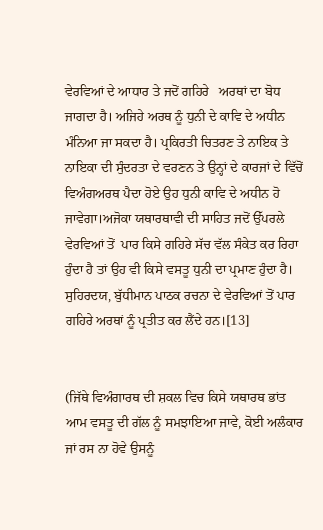ਵੇਰਵਿਆਂ ਦੇ ਆਧਾਰ ਤੇ ਜਦੋਂ ਗਹਿਰੇ   ਅਰਥਾਂ ਦਾ ਬੋਧ ਜਾਗਦਾ ਹੈ। ਅਜਿਹੇ ਅਰਥ ਨੂੰ ਧੁਨੀ ਦੇ ਕਾਵਿ ਦੇ ਅਧੀਨ ਮੰਨਿਆ ਜਾ ਸਕਦਾ ਹੈ। ਪ੍ਰਕਿਰਤੀ ਚਿਤਰਣ ਤੇ ਨਾਇਕ ਤੇ ਨਾਇਕਾ ਦੀ ਸੁੰਦਰਤਾ ਦੇ ਵਰਣਨ ਤੇ ਉਨ੍ਹਾਂ ਦੇ ਕਾਰਜਾਂ ਦੇ ਵਿੱਚੋਂ ਵਿਅੰਗਅਰਥ ਪੈਦਾ ਹੋਏ ਉਹ ਧੁਨੀ ਕਾਵਿ ਦੇ ਅਧੀਨ ਹੋ ਜਾਵੇਗਾ।ਅਜੋਕਾ ਯਥਾਰਥਾਵੀ ਦੀ ਸਾਹਿਤ ਜਦੋਂ ਉੱਪਰਲੇ ਵੇਰਵਿਆਂ ਤੋਂ  ਪਾਰ ਕਿਸੇ ਗਹਿਰੇ ਸੱਚ ਵੱਲ ਸੰਕੇਤ ਕਰ ਰਿਹਾ ਹੁੰਦਾ ਹੈ ਤਾਂ ਉਹ ਵੀ ਕਿਸੇ ਵਸਤੂ ਧੁਨੀ ਦਾ ਪ੍ਰਮਾਣ ਹੁੰਦਾ ਹੈ। ਸੁਹਿਰਦਯ, ਬੁੱਧੀਮਾਨ ਪਾਠਕ ਰਚਨਾ ਦੇ ਵੇਰਵਿਆਂ ਤੋਂ ਪਾਰ ਗਹਿਰੇ ਅਰਥਾਂ ਨੂੰ ਪ੍ਰਤੀਤ ਕਰ ਲੈਂਦੇ ਹਨ।[13]


(ਜਿੱਥੇ ਵਿਅੰਗਾਰਥ ਦੀ ਸ਼ਕਲ ਵਿਚ ਕਿਸੇ ਯਥਾਰਥ ਭਾਂਤ ਆਮ ਵਸਤੂ ਦੀ ਗੱਲ ਨੂੰ ਸਮਝਾਇਆ ਜਾਵੇ, ਕੋਈ ਅਲੰਕਾਰ ਜਾਂ ਰਸ ਨਾ ਹੋਵੇ ਉਸਨੂੰ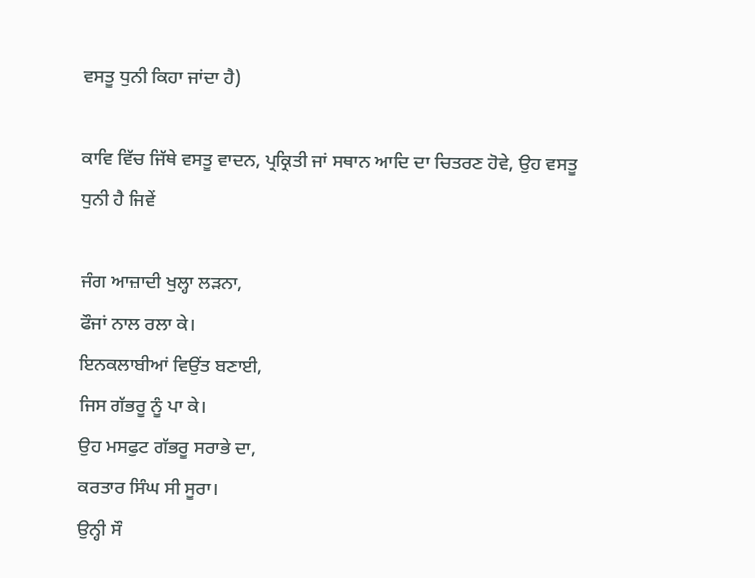ਵਸਤੂ ਧੁਨੀ ਕਿਹਾ ਜਾਂਦਾ ਹੈ)

ਕਾਵਿ ਵਿੱਚ ਜਿੱਥੇ ਵਸਤੂ ਵਾਦਨ, ਪ੍ਰਕ੍ਰਿਤੀ ਜਾਂ ਸਥਾਨ ਆਦਿ ਦਾ ਚਿਤਰਣ ਹੋਵੇ, ਉਹ ਵਸਤੂ ਧੁਨੀ ਹੈ ਜਿਵੇਂ

ਜੰਗ ਆਜ਼ਾਦੀ ਖੁਲ੍ਹਾ ਲੜਨਾ,
ਫੌਜਾਂ ਨਾਲ ਰਲਾ ਕੇ।
ਇਨਕਲਾਬੀਆਂ ਵਿਉਂਤ ਬਣਾਈ,
ਜਿਸ ਗੱਭਰੂ ਨੂੰ ਪਾ ਕੇ।
ਉਹ ਮਸਫੁਟ ਗੱਭਰੂ ਸਰਾਭੇ ਦਾ,
ਕਰਤਾਰ ਸਿੰਘ ਸੀ ਸੂਰਾ।
ਉਨ੍ਹੀ ਸੌ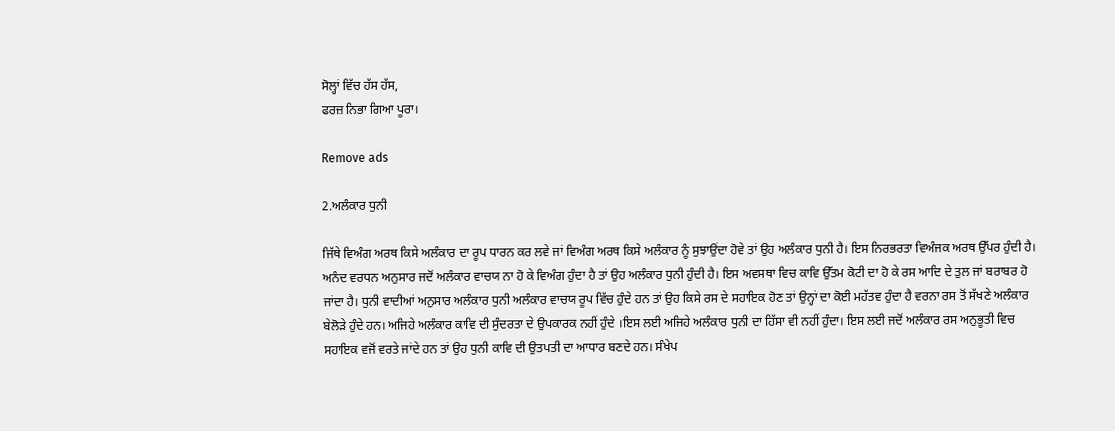ਸੋਲ੍ਹਾਂ ਵਿੱਚ ਹੱਸ ਹੱਸ,
ਫਰਜ਼ ਨਿਭਾ ਗਿਆ ਪੂਰਾ।

Remove ads

2.ਅਲੰਕਾਰ ਧੁਨੀ

ਜਿੱਥੇ ਵਿਅੰਗ ਅਰਥ ਕਿਸੇ ਅਲੰਕਾਰ ਦਾ ਰੂਪ ਧਾਰਨ ਕਰ ਲਵੇ ਜਾਂ ਵਿਅੰਗ ਅਰਥ ਕਿਸੇ ਅਲੰਕਾਰ ਨੂੰ ਸੁਝਾਉਂਦਾ ਹੋਵੇ ਤਾਂ ਉਹ ਅਲੰਕਾਰ ਧੁਨੀ ਹੈ। ਇਸ ਨਿਰਭਰਤਾ ਵਿਅੰਜਕ ਅਰਥ ਉੱਪਰ ਹੁੰਦੀ ਹੈ। ਅਨੰਦ ਵਰਧਨ ਅਨੁਸਾਰ ਜਦੋਂ ਅਲੰਕਾਰ ਵਾਚਯ ਨਾ ਹੋ ਕੇ ਵਿਅੰਗ ਹੁੰਦਾ ਹੈ ਤਾਂ ਉਹ ਅਲੰਕਾਰ ਧੁਨੀ ਹੁੰਦੀ ਹੈ। ਇਸ ਅਵਸਥਾ ਵਿਚ ਕਾਵਿ ਉੱਤਮ ਕੋਟੀ ਦਾ ਹੋ ਕੇ ਰਸ ਆਦਿ ਦੇ ਤੁਲ ਜਾਂ ਬਰਾਬਰ ਹੋ ਜਾਂਦਾ ਹੈ। ਧੁਨੀ ਵਾਦੀਆਂ ਅਨੁਸਾਰ ਅਲੰਕਾਰ ਧੁਨੀ ਅਲੰਕਾਰ ਵਾਚਯ ਰੂਪ ਵਿੱਚ ਹੁੰਦੇ ਹਨ ਤਾਂ ਉਹ ਕਿਸੇ ਰਸ ਦੇ ਸਹਾਇਕ ਹੋਣ ਤਾਂ ਉਨ੍ਹਾਂ ਦਾ ਕੋਈ ਮਹੱਤਵ ਹੁੰਦਾ ਹੈ ਵਰਨਾ ਰਸ ਤੋਂ ਸੱਖਣੇ ਅਲੰਕਾਰ ਬੇਲੋੜੇ ਹੁੰਦੇ ਹਨ। ਅਜਿਹੇ ਅਲੰਕਾਰ ਕਾਵਿ ਦੀ ਸੁੰਦਰਤਾ ਦੇ ਉਪਕਾਰਕ ਨਹੀਂ ਹੁੰਦੇ ।ਇਸ ਲਈ ਅਜਿਹੇ ਅਲੰਕਾਰ ਧੁਨੀ ਦਾ ਹਿੱਸਾ ਵੀ ਨਹੀਂ ਹੁੰਦਾ। ਇਸ ਲਈ ਜਦੋਂ ਅਲੰਕਾਰ ਰਸ ਅਨੁਭੂਤੀ ਵਿਚ ਸਹਾਇਕ ਵਜੋਂ ਵਰਤੇ ਜਾਂਦੇ ਹਨ ਤਾਂ ਉਹ ਧੁਨੀ ਕਾਵਿ ਦੀ ਉਤਪਤੀ ਦਾ ਆਧਾਰ ਬਣਦੇ ਹਨ। ਸੰਖੇਪ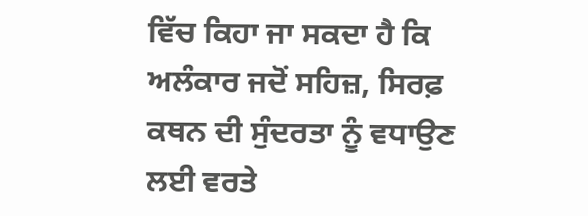ਵਿੱਚ ਕਿਹਾ ਜਾ ਸਕਦਾ ਹੈ ਕਿ ਅਲੰਕਾਰ ਜਦੋਂ ਸਹਿਜ਼, ਸਿਰਫ਼ ਕਥਨ ਦੀ ਸੁੰਦਰਤਾ ਨੂੰ ਵਧਾਉਣ ਲਈ ਵਰਤੇ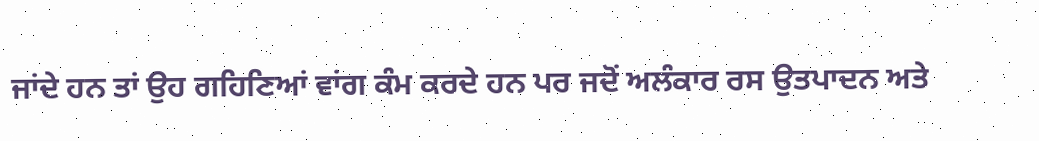ਜਾਂਦੇ ਹਨ ਤਾਂ ਉਹ ਗਹਿਣਿਆਂ ਵਾਂਗ ਕੰਮ ਕਰਦੇ ਹਨ ਪਰ ਜਦੋਂ ਅਲੰਕਾਰ ਰਸ ਉਤਪਾਦਨ ਅਤੇ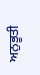ਅਨੁਭੂਤੀ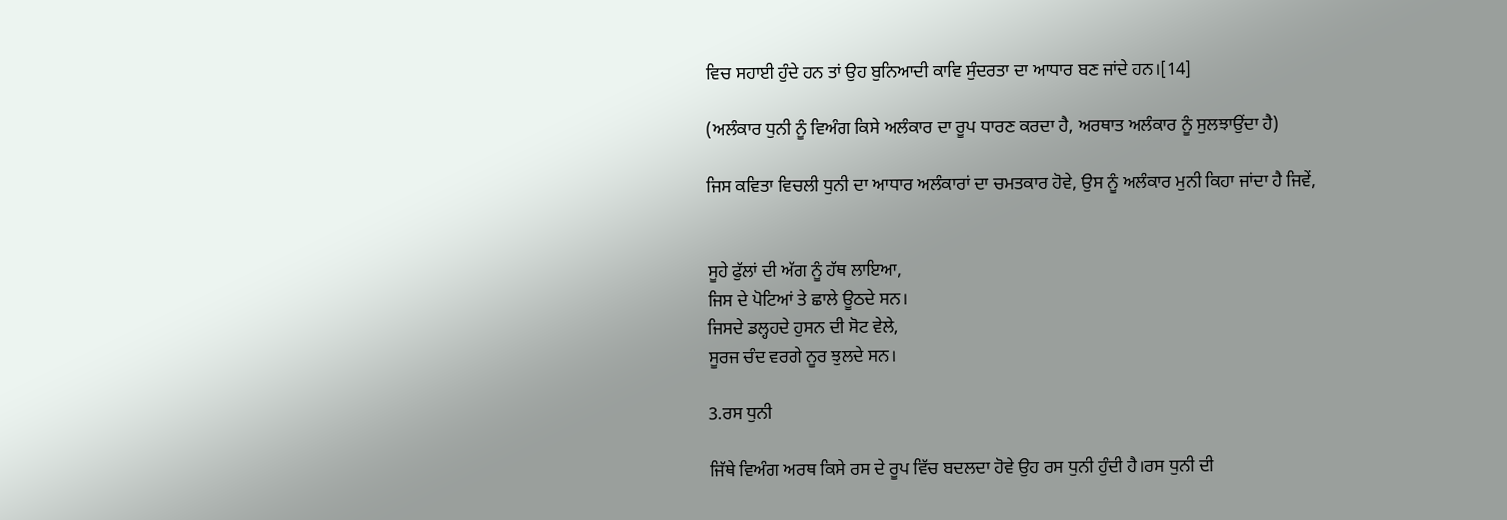ਵਿਚ ਸਹਾਈ ਹੁੰਦੇ ਹਨ ਤਾਂ ਉਹ ਬੁਨਿਆਦੀ ਕਾਵਿ ਸੁੰਦਰਤਾ ਦਾ ਆਧਾਰ ਬਣ ਜਾਂਦੇ ਹਨ।[14]

(ਅਲੰਕਾਰ ਧੁਨੀ ਨੂੰ ਵਿਅੰਗ ਕਿਸੇ ਅਲੰਕਾਰ ਦਾ ਰੂਪ ਧਾਰਣ ਕਰਦਾ ਹੈ, ਅਰਥਾਤ ਅਲੰਕਾਰ ਨੂੰ ਸੁਲਝਾਉਂਦਾ ਹੈ)

ਜਿਸ ਕਵਿਤਾ ਵਿਚਲੀ ਧੁਨੀ ਦਾ ਆਧਾਰ ਅਲੰਕਾਰਾਂ ਦਾ ਚਮਤਕਾਰ ਹੋਵੇ, ਉਸ ਨੂੰ ਅਲੰਕਾਰ ਮੁਨੀ ਕਿਹਾ ਜਾਂਦਾ ਹੈ ਜਿਵੇਂ,


ਸੂਹੇ ਫੁੱਲਾਂ ਦੀ ਅੱਗ ਨੂੰ ਹੱਥ ਲਾਇਆ,
ਜਿਸ ਦੇ ਪੋਟਿਆਂ ਤੇ ਛਾਲੇ ਊਠਦੇ ਸਨ।
ਜਿਸਦੇ ਡਲ੍ਹਹਦੇ ਹੁਸਨ ਦੀ ਸੋਟ ਵੇਲੇ,
ਸੂਰਜ ਚੰਦ ਵਰਗੇ ਨੂਰ ਝੁਲਦੇ ਸਨ।

3.ਰਸ ਧੁਨੀ

ਜਿੱਥੇ ਵਿਅੰਗ ਅਰਥ ਕਿਸੇ ਰਸ ਦੇ ਰੂਪ ਵਿੱਚ ਬਦਲਦਾ ਹੋਵੇ ਉਹ ਰਸ ਧੁਨੀ ਹੁੰਦੀ ਹੈ।ਰਸ ਧੁਨੀ ਦੀ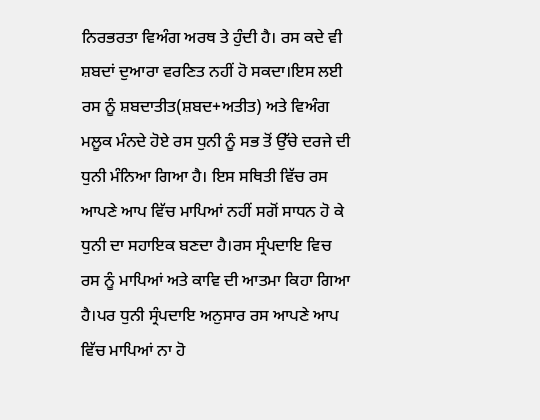ਨਿਰਭਰਤਾ ਵਿਅੰਗ ਅਰਥ ਤੇ ਹੁੰਦੀ ਹੈ। ਰਸ ਕਦੇ ਵੀ ਸ਼ਬਦਾਂ ਦੁਆਰਾ ਵਰਣਿਤ ਨਹੀਂ ਹੋ ਸਕਦਾ।ਇਸ ਲਈ ਰਸ ਨੂੰ ਸ਼ਬਦਾਤੀਤ(ਸ਼ਬਦ+ਅਤੀਤ) ਅਤੇ ਵਿਅੰਗ ਮਲੂਕ ਮੰਨਦੇ ਹੋਏ ਰਸ ਧੁਨੀ ਨੂੰ ਸਭ ਤੋਂ ਉੱਚੇ ਦਰਜੇ ਦੀ ਧੁਨੀ ਮੰਨਿਆ ਗਿਆ ਹੈ। ਇਸ ਸਥਿਤੀ ਵਿੱਚ ਰਸ ਆਪਣੇ ਆਪ ਵਿੱਚ ਮਾਪਿਆਂ ਨਹੀਂ ਸਗੋਂ ਸਾਧਨ ਹੋ ਕੇ ਧੁਨੀ ਦਾ ਸਹਾਇਕ ਬਣਦਾ ਹੈ।ਰਸ ਸ੍ਰੰਪਦਾਇ ਵਿਚ ਰਸ ਨੂੰ ਮਾਪਿਆਂ ਅਤੇ ਕਾਵਿ ਦੀ ਆਤਮਾ ਕਿਹਾ ਗਿਆ ਹੈ।ਪਰ ਧੁਨੀ ਸ੍ਰੰਪਦਾਇ ਅਨੁਸਾਰ ਰਸ ਆਪਣੇ ਆਪ ਵਿੱਚ ਮਾਪਿਆਂ ਨਾ ਹੋ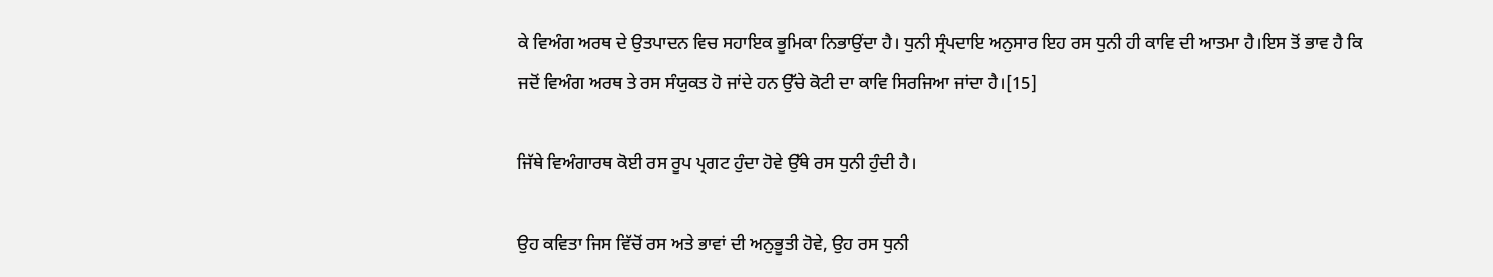ਕੇ ਵਿਅੰਗ ਅਰਥ ਦੇ ਉਤਪਾਦਨ ਵਿਚ ਸਹਾਇਕ ਭੂਮਿਕਾ ਨਿਭਾਉਂਦਾ ਹੈ। ਧੁਨੀ ਸ੍ਰੰਪਦਾਇ ਅਨੁਸਾਰ ਇਹ ਰਸ ਧੁਨੀ ਹੀ ਕਾਵਿ ਦੀ ਆਤਮਾ ਹੈ।ਇਸ ਤੋਂ ਭਾਵ ਹੈ ਕਿ ਜਦੋਂ ਵਿਅੰਗ ਅਰਥ ਤੇ ਰਸ ਸੰਯੁਕਤ ਹੋ ਜਾਂਦੇ ਹਨ ਉੱਚੇ ਕੋਟੀ ਦਾ ਕਾਵਿ ਸਿਰਜਿਆ ਜਾਂਦਾ ਹੈ।[15]

ਜਿੱਥੇ ਵਿਅੰਗਾਰਥ ਕੋਈ ਰਸ ਰੂਪ ਪ੍ਰਗਟ ਹੁੰਦਾ ਹੋਵੇ ਉੱਥੇ ਰਸ ਧੁਨੀ ਹੁੰਦੀ ਹੈ।

ਉਹ ਕਵਿਤਾ ਜਿਸ ਵਿੱਚੋਂ ਰਸ ਅਤੇ ਭਾਵਾਂ ਦੀ ਅਨੁਭੂਤੀ ਹੋਵੇ, ਉਹ ਰਸ ਧੁਨੀ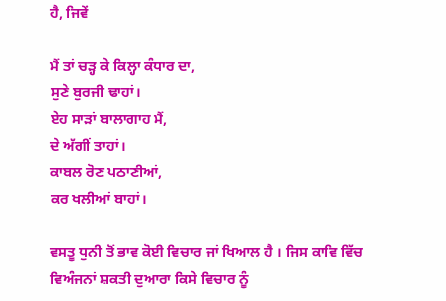ਹੈ, ਜਿਵੇਂ

ਮੈਂ ਤਾਂ ਚੜ੍ਹ ਕੇ ਕਿਲ੍ਹਾ ਕੰਧਾਰ ਦਾ,
ਸੁਣੇ ਬੁਰਜੀ ਢਾਹਾਂ।
ਏਹ ਸਾੜਾਂ ਬਾਲਾਗਾਹ ਮੈਂ,
ਦੇ ਅੱਗੀਂ ਤਾਹਾਂ।
ਕਾਬਲ ਰੋਣ ਪਠਾਣੀਆਂ,
ਕਰ ਖਲੀਆਂ ਬਾਹਾਂ।

ਵਸਤੂ ਧੁਨੀ ਤੋਂ ਭਾਵ ਕੋਈ ਵਿਚਾਰ ਜਾਂ ਖਿਆਲ ਹੈ । ਜਿਸ ਕਾਵਿ ਵਿੱਚ ਵਿਅੰਜਨਾਂ ਸ਼ਕਤੀ ਦੁਆਰਾ ਕਿਸੇ ਵਿਚਾਰ ਨੂੰ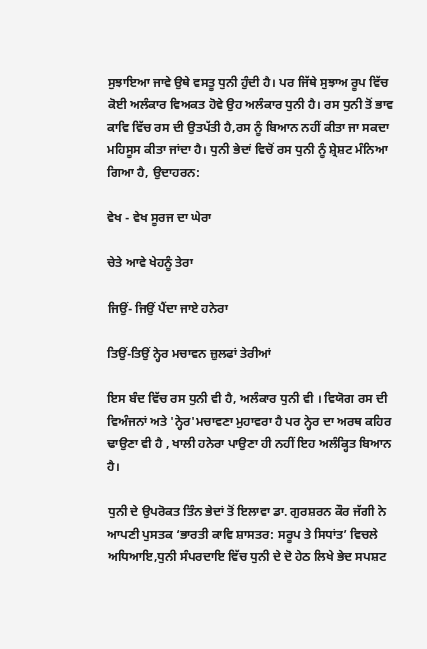ਸੁਝਾਇਆ ਜਾਵੇ ਉਥੇ ਵਸਤੂ ਧੁਨੀ ਹੁੰਦੀ ਹੈ। ਪਰ ਜਿੱਥੇ ਸੁਝਾਅ ਰੂਪ ਵਿੱਚ ਕੋਈ ਅਲੰਕਾਰ ਵਿਅਕਤ ਹੋਵੇ ਉਹ ਅਲੰਕਾਰ ਧੁਨੀ ਹੈ। ਰਸ ਧੁਨੀ ਤੋਂ ਭਾਵ ਕਾਵਿ ਵਿੱਚ ਰਸ ਦੀ ਉਤਪੱਤੀ ਹੈ,ਰਸ ਨੂੰ ਬਿਆਨ ਨਹੀਂ ਕੀਤਾ ਜਾ ਸਕਦਾ ਮਹਿਸੂਸ ਕੀਤਾ ਜਾਂਦਾ ਹੈ। ਧੁਨੀ ਭੇਦਾਂ ਵਿਚੋਂ ਰਸ ਧੁਨੀ ਨੂੰ ਸ਼੍ਰੇਸ਼ਟ ਮੰਨਿਆ ਗਿਆ ਹੈ, ਉਦਾਹਰਨ:

ਵੇਖ - ਵੇਖ ਸੂਰਜ ਦਾ ਘੇਰਾ

ਚੇਤੇ ਆਵੇ ਖੇਹਨੂੰ ਤੇਰਾ

ਜਿਉਂ- ਜਿਉਂ ਪੈਂਦਾ ਜਾਏ ਹਨੇਰਾ

ਤਿਉਂ-ਤਿਉਂ ਨ੍ਹੇਰ ਮਚਾਵਨ ਜ਼ੁਲਫਾਂ ਤੇਰੀਆਂ

ਇਸ ਬੰਦ ਵਿੱਚ ਰਸ ਧੁਨੀ ਵੀ ਹੈ, ਅਲੰਕਾਰ ਧੁਨੀ ਵੀ । ਵਿਯੋਗ ਰਸ ਦੀ ਵਿਅੰਜਨਾਂ ਅਤੇ 'ਨ੍ਹੇਰ'ਮਚਾਵਣਾ ਮੁਹਾਵਰਾ ਹੈ ਪਰ ਨ੍ਹੇਰ ਦਾ ਅਰਥ ਕਹਿਰ ਢਾਉਣਾ ਵੀ ਹੈ , ਖਾਲੀ ਹਨੇਰਾ ਪਾਉਣਾ ਹੀ ਨਹੀਂ ਇਹ ਅਲੰਕ੍ਹਿਤ ਬਿਆਨ ਹੈ।

ਧੁਨੀ ਦੇ ਉਪਰੋਕਤ ਤਿੰਨ ਭੇਦਾਂ ਤੋਂ ਇਲਾਵਾ ਡਾ. ਗੁਰਸ਼ਰਨ ਕੌਰ ਜੱਗੀ ਨੇ ਆਪਣੀ ਪੁਸਤਕ ‘ਭਾਰਤੀ ਕਾਵਿ ਸ਼ਾਸਤਰ: ਸਰੂਪ ਤੇ ਸਿਧਾਂਤ’ ਵਿਚਲੇ ਅਧਿਆਇ,ਧੁਨੀ ਸੰਪਰਦਾਇ ਵਿੱਚ ਧੁਨੀ ਦੇ ਦੋ ਹੇਠ ਲਿਖੇ ਭੇਦ ਸਪਸ਼ਟ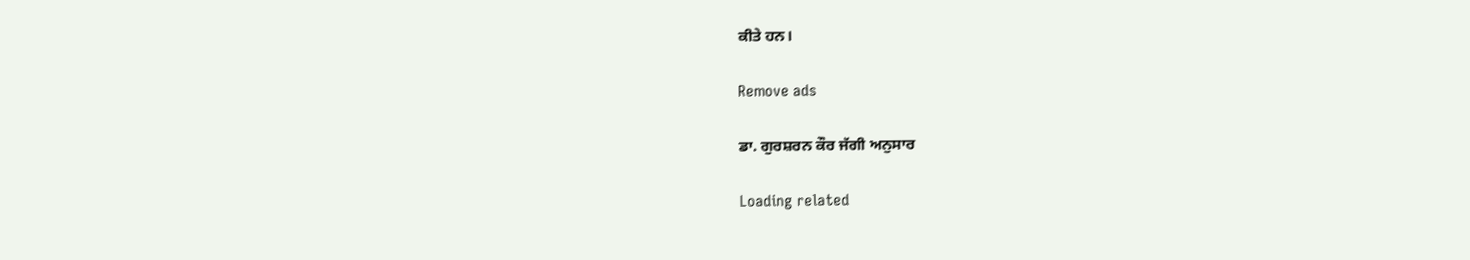ਕੀਤੇ ਹਨ।

Remove ads

ਡਾ. ਗੁਰਸ਼ਰਨ ਕੌਰ ਜੱਗੀ ਅਨੁਸਾਰ

Loading related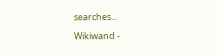searches...

Wikiwand -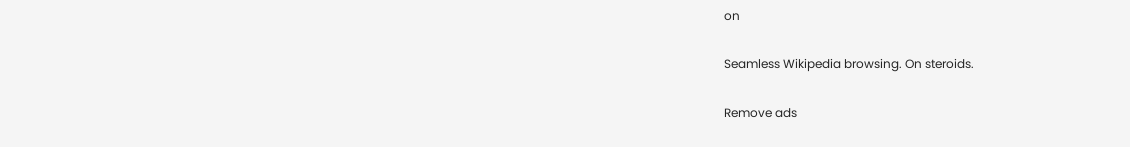on

Seamless Wikipedia browsing. On steroids.

Remove ads